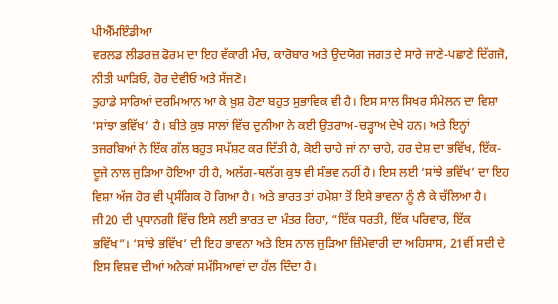ਪੀਐੱਮਇੰਡੀਆ
ਵਰਲਡ ਲੀਡਰਜ਼ ਫੋਰਮ ਦਾ ਇਹ ਵੱਕਾਰੀ ਮੰਚ, ਕਾਰੋਬਾਰ ਅਤੇ ਉਦਯੋਗ ਜਗਤ ਦੇ ਸਾਰੇ ਜਾਣੇ-ਪਛਾਣੇ ਦਿੱਗਜੋ, ਨੀਤੀ ਘਾੜਿਓ, ਹੋਰ ਦੇਵੀਓ ਅਤੇ ਸੱਜਣੋ।
ਤੁਹਾਡੇ ਸਾਰਿਆਂ ਦਰਮਿਆਨ ਆ ਕੇ ਖ਼ੁਸ਼ ਹੋਣਾ ਬਹੁਤ ਸੁਭਾਵਿਕ ਵੀ ਹੈ। ਇਸ ਸਾਲ ਸਿਖਰ ਸੰਮੇਲਨ ਦਾ ਵਿਸ਼ਾ ‘ਸਾਂਝਾ ਭਵਿੱਖ’ ਹੈ। ਬੀਤੇ ਕੁਝ ਸਾਲਾਂ ਵਿੱਚ ਦੁਨੀਆ ਨੇ ਕਈ ਉਤਰਾਅ-ਚੜ੍ਹਾਅ ਦੇਖੇ ਹਨ। ਅਤੇ ਇਨ੍ਹਾਂ ਤਜਰਬਿਆਂ ਨੇ ਇੱਕ ਗੱਲ ਬਹੁਤ ਸਪੱਸ਼ਟ ਕਰ ਦਿੱਤੀ ਹੈ, ਕੋਈ ਚਾਹੇ ਜਾਂ ਨਾ ਚਾਹੇ, ਹਰ ਦੇਸ਼ ਦਾ ਭਵਿੱਖ, ਇੱਕ-ਦੂਜੇ ਨਾਲ ਜੁੜਿਆ ਹੋਇਆ ਹੀ ਹੈ, ਅਲੱਗ-ਥਲੱਗ ਕੁਝ ਵੀ ਸੰਭਵ ਨਹੀਂ ਹੈ। ਇਸ ਲਈ ‘ਸਾਂਝੇ ਭਵਿੱਖ’ ਦਾ ਇਹ ਵਿਸ਼ਾ ਅੱਜ ਹੋਰ ਵੀ ਪ੍ਰਸੰਗਿਕ ਹੋ ਗਿਆ ਹੈ। ਅਤੇ ਭਾਰਤ ਤਾਂ ਹਮੇਸ਼ਾ ਤੋਂ ਇਸੇ ਭਾਵਨਾ ਨੂੰ ਲੈ ਕੇ ਚੱਲਿਆ ਹੈ। ਜੀ20 ਦੀ ਪ੍ਰਧਾਨਗੀ ਵਿੱਚ ਇਸੇ ਲਈ ਭਾਰਤ ਦਾ ਮੰਤਰ ਰਿਹਾ, “ਇੱਕ ਧਰਤੀ, ਇੱਕ ਪਰਿਵਾਰ, ਇੱਕ ਭਵਿੱਖ”। ‘ਸਾਂਝੇ ਭਵਿੱਖ’ ਦੀ ਇਹ ਭਾਵਨਾ ਅਤੇ ਇਸ ਨਾਲ ਜੁੜਿਆ ਜ਼ਿੰਮੇਵਾਰੀ ਦਾ ਅਹਿਸਾਸ, 21ਵੀਂ ਸਦੀ ਦੇ ਇਸ ਵਿਸ਼ਵ ਦੀਆਂ ਅਨੇਕਾਂ ਸਮੱਸਿਆਵਾਂ ਦਾ ਹੱਲ ਦਿੰਦਾ ਹੈ।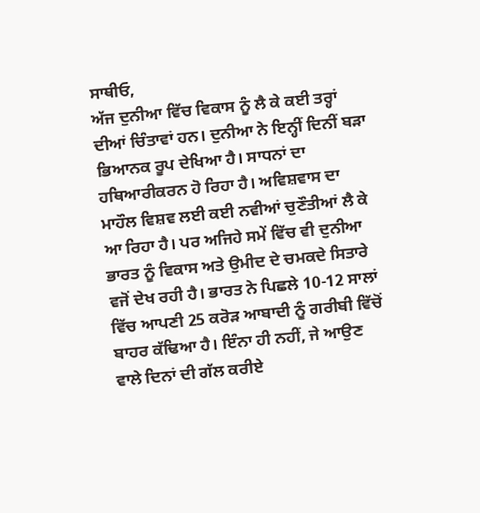ਸਾਥੀਓ,
ਅੱਜ ਦੁਨੀਆ ਵਿੱਚ ਵਿਕਾਸ ਨੂੰ ਲੈ ਕੇ ਕਈ ਤਰ੍ਹਾਂ ਦੀਆਂ ਚਿੰਤਾਵਾਂ ਹਨ। ਦੁਨੀਆ ਨੇ ਇਨ੍ਹੀਂ ਦਿਨੀਂ ਬੜਾ ਭਿਆਨਕ ਰੂਪ ਦੇਖਿਆ ਹੈ। ਸਾਧਨਾਂ ਦਾ ਹਥਿਆਰੀਕਰਨ ਹੋ ਰਿਹਾ ਹੈ। ਅਵਿਸ਼ਵਾਸ ਦਾ ਮਾਹੌਲ ਵਿਸ਼ਵ ਲਈ ਕਈ ਨਵੀਆਂ ਚੁਣੌਤੀਆਂ ਲੈ ਕੇ ਆ ਰਿਹਾ ਹੈ। ਪਰ ਅਜਿਹੇ ਸਮੇਂ ਵਿੱਚ ਵੀ ਦੁਨੀਆ ਭਾਰਤ ਨੂੰ ਵਿਕਾਸ ਅਤੇ ਉਮੀਦ ਦੇ ਚਮਕਦੇ ਸਿਤਾਰੇ ਵਜੋਂ ਦੇਖ ਰਹੀ ਹੈ। ਭਾਰਤ ਨੇ ਪਿਛਲੇ 10-12 ਸਾਲਾਂ ਵਿੱਚ ਆਪਣੀ 25 ਕਰੋੜ ਆਬਾਦੀ ਨੂੰ ਗਰੀਬੀ ਵਿੱਚੋਂ ਬਾਹਰ ਕੱਢਿਆ ਹੈ। ਇੰਨਾ ਹੀ ਨਹੀਂ, ਜੇ ਆਉਣ ਵਾਲੇ ਦਿਨਾਂ ਦੀ ਗੱਲ ਕਰੀਏ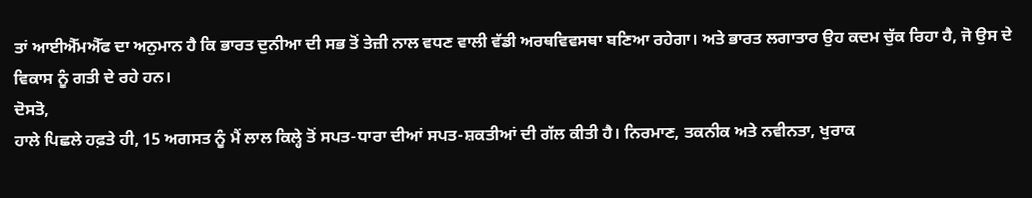ਤਾਂ ਆਈਐੱਮਐੱਫ ਦਾ ਅਨੁਮਾਨ ਹੈ ਕਿ ਭਾਰਤ ਦੁਨੀਆ ਦੀ ਸਭ ਤੋਂ ਤੇਜ਼ੀ ਨਾਲ ਵਧਣ ਵਾਲੀ ਵੱਡੀ ਅਰਥਵਿਵਸਥਾ ਬਣਿਆ ਰਹੇਗਾ। ਅਤੇ ਭਾਰਤ ਲਗਾਤਾਰ ਉਹ ਕਦਮ ਚੁੱਕ ਰਿਹਾ ਹੈ, ਜੋ ਉਸ ਦੇ ਵਿਕਾਸ ਨੂੰ ਗਤੀ ਦੇ ਰਹੇ ਹਨ।
ਦੋਸਤੋ,
ਹਾਲੇ ਪਿਛਲੇ ਹਫ਼ਤੇ ਹੀ, 15 ਅਗਸਤ ਨੂੰ ਮੈਂ ਲਾਲ ਕਿਲ੍ਹੇ ਤੋਂ ਸਪਤ-ਧਾਰਾ ਦੀਆਂ ਸਪਤ-ਸ਼ਕਤੀਆਂ ਦੀ ਗੱਲ ਕੀਤੀ ਹੈ। ਨਿਰਮਾਣ, ਤਕਨੀਕ ਅਤੇ ਨਵੀਨਤਾ, ਖੁਰਾਕ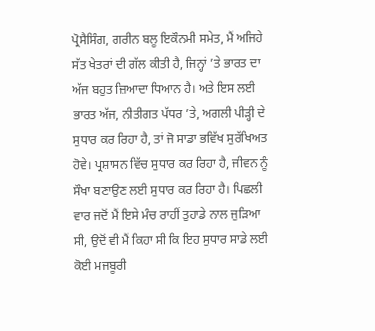ਪ੍ਰੋਸੈਸਿੰਗ, ਗਰੀਨ ਬਲੂ ਇਕੌਨਮੀ ਸਮੇਤ, ਮੈਂ ਅਜਿਹੇ ਸੱਤ ਖੇਤਰਾਂ ਦੀ ਗੱਲ ਕੀਤੀ ਹੈ, ਜਿਨ੍ਹਾਂ ’ਤੇ ਭਾਰਤ ਦਾ ਅੱਜ ਬਹੁਤ ਜ਼ਿਆਦਾ ਧਿਆਨ ਹੈ। ਅਤੇ ਇਸ ਲਈ ਭਾਰਤ ਅੱਜ, ਨੀਤੀਗਤ ਪੱਧਰ ’ਤੇ, ਅਗਲੀ ਪੀੜ੍ਹੀ ਦੇ ਸੁਧਾਰ ਕਰ ਰਿਹਾ ਹੈ, ਤਾਂ ਜੋ ਸਾਡਾ ਭਵਿੱਖ ਸੁਰੱਖਿਅਤ ਹੋਵੇ। ਪ੍ਰਸ਼ਾਸਨ ਵਿੱਚ ਸੁਧਾਰ ਕਰ ਰਿਹਾ ਹੈ, ਜੀਵਨ ਨੂੰ ਸੌਖਾ ਬਣਾਉਣ ਲਈ ਸੁਧਾਰ ਕਰ ਰਿਹਾ ਹੈ। ਪਿਛਲੀ ਵਾਰ ਜਦੋਂ ਮੈਂ ਇਸੇ ਮੰਚ ਰਾਹੀਂ ਤੁਹਾਡੇ ਨਾਲ ਜੁੜਿਆ ਸੀ, ਉਦੋਂ ਵੀ ਮੈਂ ਕਿਹਾ ਸੀ ਕਿ ਇਹ ਸੁਧਾਰ ਸਾਡੇ ਲਈ ਕੋਈ ਮਜਬੂਰੀ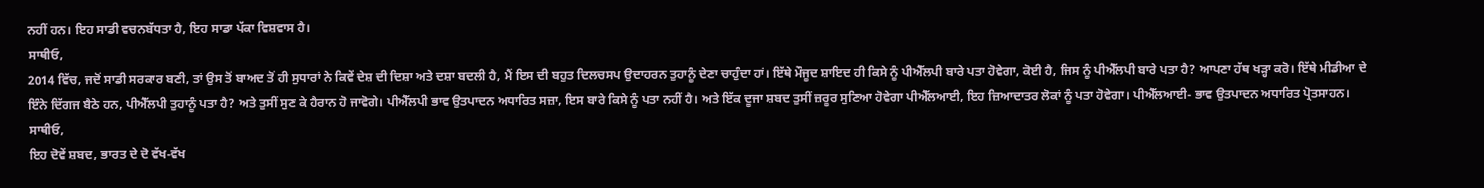ਨਹੀਂ ਹਨ। ਇਹ ਸਾਡੀ ਵਚਨਬੱਧਤਾ ਹੈ, ਇਹ ਸਾਡਾ ਪੱਕਾ ਵਿਸ਼ਵਾਸ ਹੈ।
ਸਾਥੀਓ,
2014 ਵਿੱਚ, ਜਦੋਂ ਸਾਡੀ ਸਰਕਾਰ ਬਣੀ, ਤਾਂ ਉਸ ਤੋਂ ਬਾਅਦ ਤੋਂ ਹੀ ਸੁਧਾਰਾਂ ਨੇ ਕਿਵੇਂ ਦੇਸ਼ ਦੀ ਦਿਸ਼ਾ ਅਤੇ ਦਸ਼ਾ ਬਦਲੀ ਹੈ, ਮੈਂ ਇਸ ਦੀ ਬਹੁਤ ਦਿਲਚਸਪ ਉਦਾਹਰਨ ਤੁਹਾਨੂੰ ਦੇਣਾ ਚਾਹੁੰਦਾ ਹਾਂ। ਇੱਥੇ ਮੌਜੂਦ ਸ਼ਾਇਦ ਹੀ ਕਿਸੇ ਨੂੰ ਪੀਐੱਲਪੀ ਬਾਰੇ ਪਤਾ ਹੋਵੇਗਾ, ਕੋਈ ਹੈ, ਜਿਸ ਨੂੰ ਪੀਐੱਲਪੀ ਬਾਰੇ ਪਤਾ ਹੈ? ਆਪਣਾ ਹੱਥ ਖੜ੍ਹਾ ਕਰੋ। ਇੱਥੇ ਮੀਡੀਆ ਦੇ ਇੰਨੇ ਦਿੱਗਜ ਬੈਠੇ ਹਨ, ਪੀਐੱਲਪੀ ਤੁਹਾਨੂੰ ਪਤਾ ਹੈ? ਅਤੇ ਤੁਸੀਂ ਸੁਣ ਕੇ ਹੈਰਾਨ ਹੋ ਜਾਵੋਗੇ। ਪੀਐੱਲਪੀ ਭਾਵ ਉਤਪਾਦਨ ਅਧਾਰਿਤ ਸਜ਼ਾ, ਇਸ ਬਾਰੇ ਕਿਸੇ ਨੂੰ ਪਤਾ ਨਹੀਂ ਹੈ। ਅਤੇ ਇੱਕ ਦੂਜਾ ਸ਼ਬਦ ਤੁਸੀਂ ਜ਼ਰੂਰ ਸੁਣਿਆ ਹੋਵੇਗਾ ਪੀਐੱਲਆਈ, ਇਹ ਜ਼ਿਆਦਾਤਰ ਲੋਕਾਂ ਨੂੰ ਪਤਾ ਹੋਵੇਗਾ। ਪੀਐੱਲਆਈ- ਭਾਵ ਉਤਪਾਦਨ ਅਧਾਰਿਤ ਪ੍ਰੋਤਸਾਹਨ।
ਸਾਥੀਓ,
ਇਹ ਦੋਵੇਂ ਸ਼ਬਦ, ਭਾਰਤ ਦੇ ਦੋ ਵੱਖ-ਵੱਖ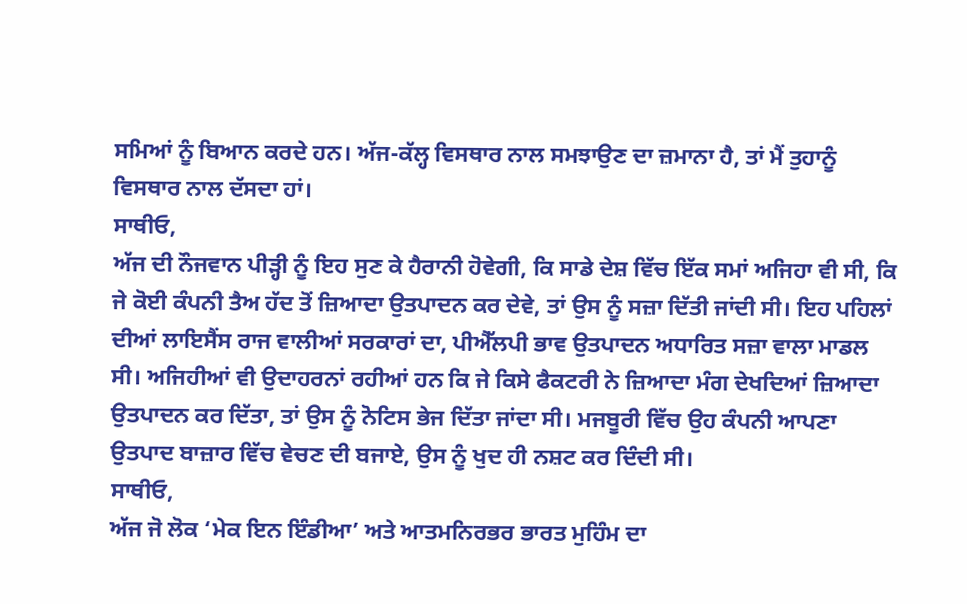ਸਮਿਆਂ ਨੂੰ ਬਿਆਨ ਕਰਦੇ ਹਨ। ਅੱਜ-ਕੱਲ੍ਹ ਵਿਸਥਾਰ ਨਾਲ ਸਮਝਾਉਣ ਦਾ ਜ਼ਮਾਨਾ ਹੈ, ਤਾਂ ਮੈਂ ਤੁਹਾਨੂੰ ਵਿਸਥਾਰ ਨਾਲ ਦੱਸਦਾ ਹਾਂ।
ਸਾਥੀਓ,
ਅੱਜ ਦੀ ਨੌਜਵਾਨ ਪੀੜ੍ਹੀ ਨੂੰ ਇਹ ਸੁਣ ਕੇ ਹੈਰਾਨੀ ਹੋਵੇਗੀ, ਕਿ ਸਾਡੇ ਦੇਸ਼ ਵਿੱਚ ਇੱਕ ਸਮਾਂ ਅਜਿਹਾ ਵੀ ਸੀ, ਕਿ ਜੇ ਕੋਈ ਕੰਪਨੀ ਤੈਅ ਹੱਦ ਤੋਂ ਜ਼ਿਆਦਾ ਉਤਪਾਦਨ ਕਰ ਦੇਵੇ, ਤਾਂ ਉਸ ਨੂੰ ਸਜ਼ਾ ਦਿੱਤੀ ਜਾਂਦੀ ਸੀ। ਇਹ ਪਹਿਲਾਂ ਦੀਆਂ ਲਾਇਸੈਂਸ ਰਾਜ ਵਾਲੀਆਂ ਸਰਕਾਰਾਂ ਦਾ, ਪੀਐੱਲਪੀ ਭਾਵ ਉਤਪਾਦਨ ਅਧਾਰਿਤ ਸਜ਼ਾ ਵਾਲਾ ਮਾਡਲ ਸੀ। ਅਜਿਹੀਆਂ ਵੀ ਉਦਾਹਰਨਾਂ ਰਹੀਆਂ ਹਨ ਕਿ ਜੇ ਕਿਸੇ ਫੈਕਟਰੀ ਨੇ ਜ਼ਿਆਦਾ ਮੰਗ ਦੇਖਦਿਆਂ ਜ਼ਿਆਦਾ ਉਤਪਾਦਨ ਕਰ ਦਿੱਤਾ, ਤਾਂ ਉਸ ਨੂੰ ਨੋਟਿਸ ਭੇਜ ਦਿੱਤਾ ਜਾਂਦਾ ਸੀ। ਮਜਬੂਰੀ ਵਿੱਚ ਉਹ ਕੰਪਨੀ ਆਪਣਾ ਉਤਪਾਦ ਬਾਜ਼ਾਰ ਵਿੱਚ ਵੇਚਣ ਦੀ ਬਜਾਏ, ਉਸ ਨੂੰ ਖੁਦ ਹੀ ਨਸ਼ਟ ਕਰ ਦਿੰਦੀ ਸੀ।
ਸਾਥੀਓ,
ਅੱਜ ਜੋ ਲੋਕ ‘ਮੇਕ ਇਨ ਇੰਡੀਆ’ ਅਤੇ ਆਤਮਨਿਰਭਰ ਭਾਰਤ ਮੁਹਿੰਮ ਦਾ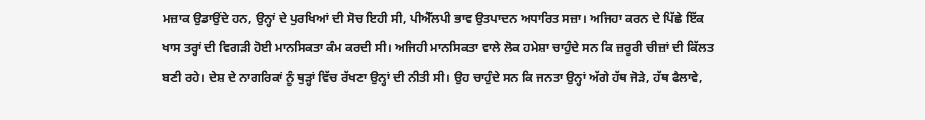ਮਜ਼ਾਕ ਉਡਾਉਂਦੇ ਹਨ, ਉਨ੍ਹਾਂ ਦੇ ਪੁਰਖਿਆਂ ਦੀ ਸੋਚ ਇਹੀ ਸੀ, ਪੀਐੱਲਪੀ ਭਾਵ ਉਤਪਾਦਨ ਅਧਾਰਿਤ ਸਜ਼ਾ। ਅਜਿਹਾ ਕਰਨ ਦੇ ਪਿੱਛੇ ਇੱਕ ਖਾਸ ਤਰ੍ਹਾਂ ਦੀ ਵਿਗੜੀ ਹੋਈ ਮਾਨਸਿਕਤਾ ਕੰਮ ਕਰਦੀ ਸੀ। ਅਜਿਹੀ ਮਾਨਸਿਕਤਾ ਵਾਲੇ ਲੋਕ ਹਮੇਸ਼ਾ ਚਾਹੁੰਦੇ ਸਨ ਕਿ ਜ਼ਰੂਰੀ ਚੀਜ਼ਾਂ ਦੀ ਕਿੱਲਤ ਬਣੀ ਰਹੇ। ਦੇਸ਼ ਦੇ ਨਾਗਰਿਕਾਂ ਨੂੰ ਥੁੜ੍ਹਾਂ ਵਿੱਚ ਰੱਖਣਾ ਉਨ੍ਹਾਂ ਦੀ ਨੀਤੀ ਸੀ। ਉਹ ਚਾਹੁੰਦੇ ਸਨ ਕਿ ਜਨਤਾ ਉਨ੍ਹਾਂ ਅੱਗੇ ਹੱਥ ਜੋੜੇ, ਹੱਥ ਫੈਲਾਵੇ,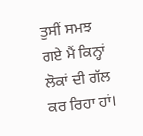ਤੁਸੀਂ ਸਮਝ ਗਏ ਮੈਂ ਕਿਨ੍ਹਾਂ ਲੋਕਾਂ ਦੀ ਗੱਲ ਕਰ ਰਿਹਾ ਹਾਂ।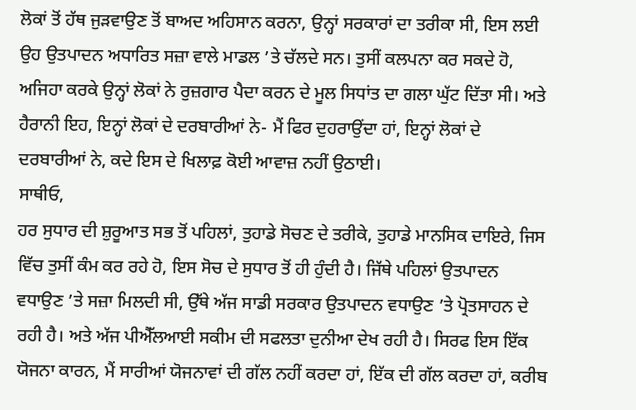ਲੋਕਾਂ ਤੋਂ ਹੱਥ ਜੁੜਵਾਉਣ ਤੋਂ ਬਾਅਦ ਅਹਿਸਾਨ ਕਰਨਾ, ਉਨ੍ਹਾਂ ਸਰਕਾਰਾਂ ਦਾ ਤਰੀਕਾ ਸੀ, ਇਸ ਲਈ ਉਹ ਉਤਪਾਦਨ ਅਧਾਰਿਤ ਸਜ਼ਾ ਵਾਲੇ ਮਾਡਲ ’ਤੇ ਚੱਲਦੇ ਸਨ। ਤੁਸੀਂ ਕਲਪਨਾ ਕਰ ਸਕਦੇ ਹੋ, ਅਜਿਹਾ ਕਰਕੇ ਉਨ੍ਹਾਂ ਲੋਕਾਂ ਨੇ ਰੁਜ਼ਗਾਰ ਪੈਦਾ ਕਰਨ ਦੇ ਮੂਲ ਸਿਧਾਂਤ ਦਾ ਗਲਾ ਘੁੱਟ ਦਿੱਤਾ ਸੀ। ਅਤੇ ਹੈਰਾਨੀ ਇਹ, ਇਨ੍ਹਾਂ ਲੋਕਾਂ ਦੇ ਦਰਬਾਰੀਆਂ ਨੇ- ਮੈਂ ਫਿਰ ਦੁਹਰਾਉਂਦਾ ਹਾਂ, ਇਨ੍ਹਾਂ ਲੋਕਾਂ ਦੇ ਦਰਬਾਰੀਆਂ ਨੇ, ਕਦੇ ਇਸ ਦੇ ਖਿਲਾਫ਼ ਕੋਈ ਆਵਾਜ਼ ਨਹੀਂ ਉਠਾਈ।
ਸਾਥੀਓ,
ਹਰ ਸੁਧਾਰ ਦੀ ਸ਼ੁਰੂਆਤ ਸਭ ਤੋਂ ਪਹਿਲਾਂ, ਤੁਹਾਡੇ ਸੋਚਣ ਦੇ ਤਰੀਕੇ, ਤੁਹਾਡੇ ਮਾਨਸਿਕ ਦਾਇਰੇ, ਜਿਸ ਵਿੱਚ ਤੁਸੀਂ ਕੰਮ ਕਰ ਰਹੇ ਹੋ, ਇਸ ਸੋਚ ਦੇ ਸੁਧਾਰ ਤੋਂ ਹੀ ਹੁੰਦੀ ਹੈ। ਜਿੱਥੇ ਪਹਿਲਾਂ ਉਤਪਾਦਨ ਵਧਾਉਣ ’ਤੇ ਸਜ਼ਾ ਮਿਲਦੀ ਸੀ, ਉੱਥੇ ਅੱਜ ਸਾਡੀ ਸਰਕਾਰ ਉਤਪਾਦਨ ਵਧਾਉਣ ’ਤੇ ਪ੍ਰੋਤਸਾਹਨ ਦੇ ਰਹੀ ਹੈ। ਅਤੇ ਅੱਜ ਪੀਐੱਲਆਈ ਸਕੀਮ ਦੀ ਸਫਲਤਾ ਦੁਨੀਆ ਦੇਖ ਰਹੀ ਹੈ। ਸਿਰਫ ਇਸ ਇੱਕ ਯੋਜਨਾ ਕਾਰਨ, ਮੈਂ ਸਾਰੀਆਂ ਯੋਜਨਾਵਾਂ ਦੀ ਗੱਲ ਨਹੀਂ ਕਰਦਾ ਹਾਂ, ਇੱਕ ਦੀ ਗੱਲ ਕਰਦਾ ਹਾਂ, ਕਰੀਬ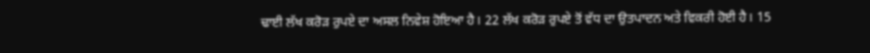ਢਾਈ ਲੱਖ ਕਰੋੜ ਰੁਪਏ ਦਾ ਅਸਲ ਨਿਵੇਸ਼ ਹੋਇਆ ਹੈ। 22 ਲੱਖ ਕਰੋੜ ਰੁਪਏ ਤੋਂ ਵੱਧ ਦਾ ਉਤਪਾਦਨ ਅਤੇ ਵਿਕਰੀ ਹੋਈ ਹੈ। 15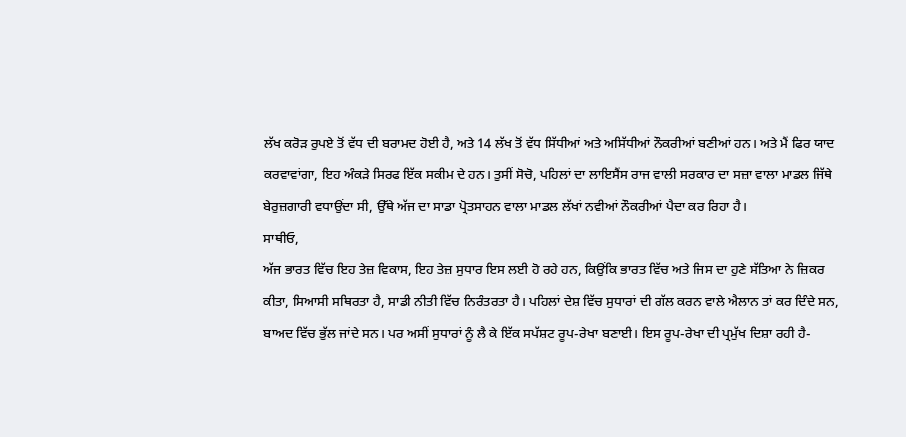ਲੱਖ ਕਰੋੜ ਰੁਪਏ ਤੋਂ ਵੱਧ ਦੀ ਬਰਾਮਦ ਹੋਈ ਹੈ, ਅਤੇ 14 ਲੱਖ ਤੋਂ ਵੱਧ ਸਿੱਧੀਆਂ ਅਤੇ ਅਸਿੱਧੀਆਂ ਨੌਕਰੀਆਂ ਬਣੀਆਂ ਹਨ। ਅਤੇ ਮੈਂ ਫਿਰ ਯਾਦ ਕਰਵਾਵਾਂਗਾ, ਇਹ ਅੰਕੜੇ ਸਿਰਫ ਇੱਕ ਸਕੀਮ ਦੇ ਹਨ। ਤੁਸੀਂ ਸੋਚੋ, ਪਹਿਲਾਂ ਦਾ ਲਾਇਸੈਂਸ ਰਾਜ ਵਾਲੀ ਸਰਕਾਰ ਦਾ ਸਜ਼ਾ ਵਾਲਾ ਮਾਡਲ ਜਿੱਥੇ ਬੇਰੁਜ਼ਗਾਰੀ ਵਧਾਉਂਦਾ ਸੀ, ਉੱਥੇ ਅੱਜ ਦਾ ਸਾਡਾ ਪ੍ਰੋਤਸਾਹਨ ਵਾਲਾ ਮਾਡਲ ਲੱਖਾਂ ਨਵੀਆਂ ਨੌਕਰੀਆਂ ਪੈਦਾ ਕਰ ਰਿਹਾ ਹੈ।
ਸਾਥੀਓ,
ਅੱਜ ਭਾਰਤ ਵਿੱਚ ਇਹ ਤੇਜ਼ ਵਿਕਾਸ, ਇਹ ਤੇਜ਼ ਸੁਧਾਰ ਇਸ ਲਈ ਹੋ ਰਹੇ ਹਨ, ਕਿਉਂਕਿ ਭਾਰਤ ਵਿੱਚ ਅਤੇ ਜਿਸ ਦਾ ਹੁਣੇ ਸੱਤਿਆ ਨੇ ਜ਼ਿਕਰ ਕੀਤਾ, ਸਿਆਸੀ ਸਥਿਰਤਾ ਹੈ, ਸਾਡੀ ਨੀਤੀ ਵਿੱਚ ਨਿਰੰਤਰਤਾ ਹੈ। ਪਹਿਲਾਂ ਦੇਸ਼ ਵਿੱਚ ਸੁਧਾਰਾਂ ਦੀ ਗੱਲ ਕਰਨ ਵਾਲੇ ਐਲਾਨ ਤਾਂ ਕਰ ਦਿੰਦੇ ਸਨ, ਬਾਅਦ ਵਿੱਚ ਭੁੱਲ ਜਾਂਦੇ ਸਨ। ਪਰ ਅਸੀਂ ਸੁਧਾਰਾਂ ਨੂੰ ਲੈ ਕੇ ਇੱਕ ਸਪੱਸ਼ਟ ਰੂਪ-ਰੇਖਾ ਬਣਾਈ। ਇਸ ਰੂਪ-ਰੇਖਾ ਦੀ ਪ੍ਰਮੁੱਖ ਦਿਸ਼ਾ ਰਹੀ ਹੈ-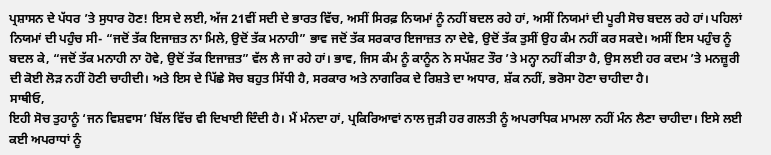ਪ੍ਰਸ਼ਾਸਨ ਦੇ ਪੱਧਰ ’ਤੇ ਸੁਧਾਰ ਹੋਣ! ਇਸ ਦੇ ਲਈ, ਅੱਜ 21ਵੀਂ ਸਦੀ ਦੇ ਭਾਰਤ ਵਿੱਚ, ਅਸੀਂ ਸਿਰਫ਼ ਨਿਯਮਾਂ ਨੂੰ ਨਹੀਂ ਬਦਲ ਰਹੇ ਹਾਂ, ਅਸੀਂ ਨਿਯਮਾਂ ਦੀ ਪੂਰੀ ਸੋਚ ਬਦਲ ਰਹੇ ਹਾਂ। ਪਹਿਲਾਂ ਨਿਯਮਾਂ ਦੀ ਪਹੁੰਚ ਸੀ- “ਜਦੋਂ ਤੱਕ ਇਜਾਜ਼ਤ ਨਾ ਮਿਲੇ, ਉਦੋਂ ਤੱਕ ਮਨਾਹੀ” ਭਾਵ ਜਦੋਂ ਤੱਕ ਸਰਕਾਰ ਇਜਾਜ਼ਤ ਨਾ ਦੇਵੇ, ਉਦੋਂ ਤੱਕ ਤੁਸੀਂ ਉਹ ਕੰਮ ਨਹੀਂ ਕਰ ਸਕਦੇ। ਅਸੀਂ ਇਸ ਪਹੁੰਚ ਨੂੰ ਬਦਲ ਕੇ, “ਜਦੋਂ ਤੱਕ ਮਨਾਹੀ ਨਾ ਹੋਵੇ, ਉਦੋਂ ਤੱਕ ਇਜਾਜ਼ਤ” ਵੱਲ ਲੈ ਜਾ ਰਹੇ ਹਾਂ। ਭਾਵ, ਜਿਸ ਕੰਮ ਨੂੰ ਕਾਨੂੰਨ ਨੇ ਸਪੱਸ਼ਟ ਤੌਰ ’ਤੇ ਮਨ੍ਹਾ ਨਹੀਂ ਕੀਤਾ ਹੈ, ਉਸ ਲਈ ਹਰ ਕਦਮ ’ਤੇ ਮਨਜ਼ੂਰੀ ਦੀ ਕੋਈ ਲੋੜ ਨਹੀਂ ਹੋਣੀ ਚਾਹੀਦੀ। ਅਤੇ ਇਸ ਦੇ ਪਿੱਛੇ ਸੋਚ ਬਹੁਤ ਸਿੱਧੀ ਹੈ, ਸਰਕਾਰ ਅਤੇ ਨਾਗਰਿਕ ਦੇ ਰਿਸ਼ਤੇ ਦਾ ਅਧਾਰ, ਸ਼ੱਕ ਨਹੀਂ, ਭਰੋਸਾ ਹੋਣਾ ਚਾਹੀਦਾ ਹੈ।
ਸਾਥੀਓ,
ਇਹੀ ਸੋਚ ਤੁਹਾਨੂੰ ‘ਜਨ ਵਿਸ਼ਵਾਸ’ ਬਿੱਲ ਵਿੱਚ ਵੀ ਦਿਖਾਈ ਦਿੰਦੀ ਹੈ। ਮੈਂ ਮੰਨਦਾ ਹਾਂ, ਪ੍ਰਕਿਰਿਆਵਾਂ ਨਾਲ ਜੁੜੀ ਹਰ ਗਲਤੀ ਨੂੰ ਅਪਰਾਧਿਕ ਮਾਮਲਾ ਨਹੀਂ ਮੰਨ ਲੈਣਾ ਚਾਹੀਦਾ। ਇਸੇ ਲਈ ਕਈ ਅਪਰਾਧਾਂ ਨੂੰ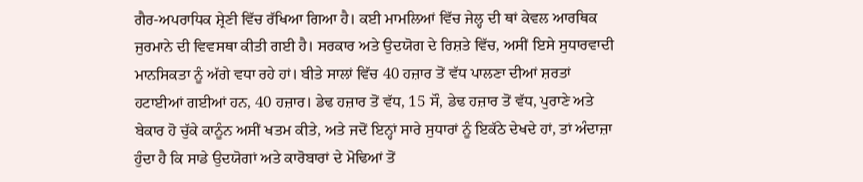ਗੈਰ-ਅਪਰਾਧਿਕ ਸ਼੍ਰੇਣੀ ਵਿੱਚ ਰੱਖਿਆ ਗਿਆ ਹੈ। ਕਈ ਮਾਮਲਿਆਂ ਵਿੱਚ ਜੇਲ੍ਹ ਦੀ ਥਾਂ ਕੇਵਲ ਆਰਥਿਕ ਜੁਰਮਾਨੇ ਦੀ ਵਿਵਸਥਾ ਕੀਤੀ ਗਈ ਹੈ। ਸਰਕਾਰ ਅਤੇ ਉਦਯੋਗ ਦੇ ਰਿਸ਼ਤੇ ਵਿੱਚ, ਅਸੀਂ ਇਸੇ ਸੁਧਾਰਵਾਦੀ ਮਾਨਸਿਕਤਾ ਨੂੰ ਅੱਗੇ ਵਧਾ ਰਹੇ ਹਾਂ। ਬੀਤੇ ਸਾਲਾਂ ਵਿੱਚ 40 ਹਜ਼ਾਰ ਤੋਂ ਵੱਧ ਪਾਲਣਾ ਦੀਆਂ ਸ਼ਰਤਾਂ ਹਟਾਈਆਂ ਗਈਆਂ ਹਨ, 40 ਹਜ਼ਾਰ। ਡੇਢ ਹਜ਼ਾਰ ਤੋਂ ਵੱਧ, 15 ਸੌ, ਡੇਢ ਹਜ਼ਾਰ ਤੋਂ ਵੱਧ, ਪੁਰਾਣੇ ਅਤੇ ਬੇਕਾਰ ਹੋ ਚੁੱਕੇ ਕਾਨੂੰਨ ਅਸੀਂ ਖਤਮ ਕੀਤੇ, ਅਤੇ ਜਦੋਂ ਇਨ੍ਹਾਂ ਸਾਰੇ ਸੁਧਾਰਾਂ ਨੂੰ ਇਕੱਠੇ ਦੇਖਦੇ ਹਾਂ, ਤਾਂ ਅੰਦਾਜ਼ਾ ਹੁੰਦਾ ਹੈ ਕਿ ਸਾਡੇ ਉਦਯੋਗਾਂ ਅਤੇ ਕਾਰੋਬਾਰਾਂ ਦੇ ਮੋਢਿਆਂ ਤੋਂ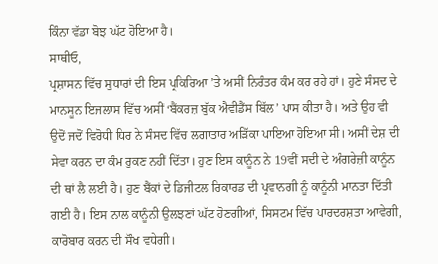ਕਿੰਨਾ ਵੱਡਾ ਬੋਝ ਘੱਟ ਹੋਇਆ ਹੈ।
ਸਾਥੀਓ,
ਪ੍ਰਸ਼ਾਸਨ ਵਿੱਚ ਸੁਧਾਰਾਂ ਦੀ ਇਸ ਪ੍ਰਕਿਰਿਆ ’ਤੇ ਅਸੀਂ ਨਿਰੰਤਰ ਕੰਮ ਕਰ ਰਹੇ ਹਾਂ। ਹੁਣੇ ਸੰਸਦ ਦੇ ਮਾਨਸੂਨ ਇਜਲਾਸ ਵਿੱਚ ਅਸੀਂ ‘ਬੈਂਕਰਜ਼ ਬੁੱਕ ਐਵੀਡੈਂਸ ਬਿੱਲ’ ਪਾਸ ਕੀਤਾ ਹੈ। ਅਤੇ ਉਹ ਵੀ ਉਦੋਂ ਜਦੋਂ ਵਿਰੋਧੀ ਧਿਰ ਨੇ ਸੰਸਦ ਵਿੱਚ ਲਗਾਤਾਰ ਅੜਿੱਕਾ ਪਾਇਆ ਹੋਇਆ ਸੀ। ਅਸੀਂ ਦੇਸ਼ ਦੀ ਸੇਵਾ ਕਰਨ ਦਾ ਕੰਮ ਰੁਕਣ ਨਹੀਂ ਦਿੱਤਾ। ਹੁਣ ਇਸ ਕਾਨੂੰਨ ਨੇ 19ਵੀਂ ਸਦੀ ਦੇ ਅੰਗਰੇਜ਼ੀ ਕਾਨੂੰਨ ਦੀ ਥਾਂ ਲੈ ਲਈ ਹੈ। ਹੁਣ ਬੈਂਕਾਂ ਦੇ ਡਿਜੀਟਲ ਰਿਕਾਰਡ ਦੀ ਪ੍ਰਵਾਨਗੀ ਨੂੰ ਕਾਨੂੰਨੀ ਮਾਨਤਾ ਦਿੱਤੀ ਗਈ ਹੈ। ਇਸ ਨਾਲ ਕਾਨੂੰਨੀ ਉਲਝਣਾਂ ਘੱਟ ਹੋਣਗੀਆਂ, ਸਿਸਟਮ ਵਿੱਚ ਪਾਰਦਰਸ਼ਤਾ ਆਵੇਗੀ, ਕਾਰੋਬਾਰ ਕਰਨ ਦੀ ਸੌਖ ਵਧੇਗੀ।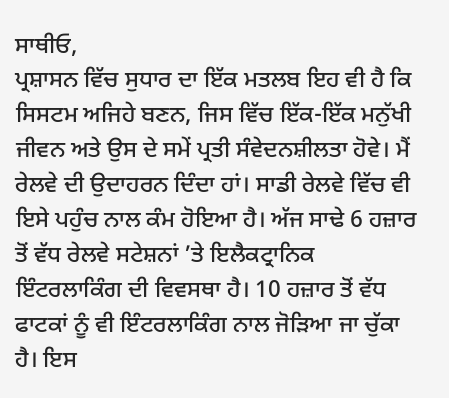ਸਾਥੀਓ,
ਪ੍ਰਸ਼ਾਸਨ ਵਿੱਚ ਸੁਧਾਰ ਦਾ ਇੱਕ ਮਤਲਬ ਇਹ ਵੀ ਹੈ ਕਿ ਸਿਸਟਮ ਅਜਿਹੇ ਬਣਨ, ਜਿਸ ਵਿੱਚ ਇੱਕ-ਇੱਕ ਮਨੁੱਖੀ ਜੀਵਨ ਅਤੇ ਉਸ ਦੇ ਸਮੇਂ ਪ੍ਰਤੀ ਸੰਵੇਦਨਸ਼ੀਲਤਾ ਹੋਵੇ। ਮੈਂ ਰੇਲਵੇ ਦੀ ਉਦਾਹਰਨ ਦਿੰਦਾ ਹਾਂ। ਸਾਡੀ ਰੇਲਵੇ ਵਿੱਚ ਵੀ ਇਸੇ ਪਹੁੰਚ ਨਾਲ ਕੰਮ ਹੋਇਆ ਹੈ। ਅੱਜ ਸਾਢੇ 6 ਹਜ਼ਾਰ ਤੋਂ ਵੱਧ ਰੇਲਵੇ ਸਟੇਸ਼ਨਾਂ ’ਤੇ ਇਲੈਕਟ੍ਰਾਨਿਕ ਇੰਟਰਲਾਕਿੰਗ ਦੀ ਵਿਵਸਥਾ ਹੈ। 10 ਹਜ਼ਾਰ ਤੋਂ ਵੱਧ ਫਾਟਕਾਂ ਨੂੰ ਵੀ ਇੰਟਰਲਾਕਿੰਗ ਨਾਲ ਜੋੜਿਆ ਜਾ ਚੁੱਕਾ ਹੈ। ਇਸ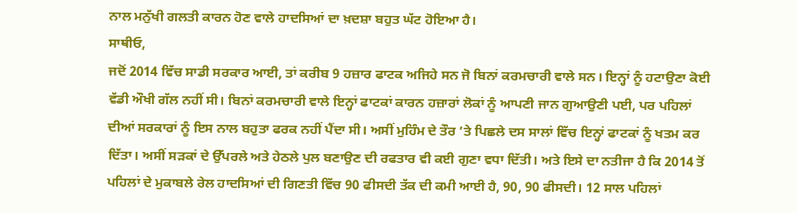ਨਾਲ ਮਨੁੱਖੀ ਗਲਤੀ ਕਾਰਨ ਹੋਣ ਵਾਲੇ ਹਾਦਸਿਆਂ ਦਾ ਖ਼ਦਸ਼ਾ ਬਹੁਤ ਘੱਟ ਹੋਇਆ ਹੈ।
ਸਾਥੀਓ,
ਜਦੋਂ 2014 ਵਿੱਚ ਸਾਡੀ ਸਰਕਾਰ ਆਈ, ਤਾਂ ਕਰੀਬ 9 ਹਜ਼ਾਰ ਫਾਟਕ ਅਜਿਹੇ ਸਨ ਜੋ ਬਿਨਾਂ ਕਰਮਚਾਰੀ ਵਾਲੇ ਸਨ। ਇਨ੍ਹਾਂ ਨੂੰ ਹਟਾਉਣਾ ਕੋਈ ਵੱਡੀ ਔਖੀ ਗੱਲ ਨਹੀਂ ਸੀ। ਬਿਨਾਂ ਕਰਮਚਾਰੀ ਵਾਲੇ ਇਨ੍ਹਾਂ ਫਾਟਕਾਂ ਕਾਰਨ ਹਜ਼ਾਰਾਂ ਲੋਕਾਂ ਨੂੰ ਆਪਣੀ ਜਾਨ ਗੁਆਉਣੀ ਪਈ, ਪਰ ਪਹਿਲਾਂ ਦੀਆਂ ਸਰਕਾਰਾਂ ਨੂੰ ਇਸ ਨਾਲ ਬਹੁਤਾ ਫਰਕ ਨਹੀਂ ਪੈਂਦਾ ਸੀ। ਅਸੀਂ ਮੁਹਿੰਮ ਦੇ ਤੌਰ ’ਤੇ ਪਿਛਲੇ ਦਸ ਸਾਲਾਂ ਵਿੱਚ ਇਨ੍ਹਾਂ ਫਾਟਕਾਂ ਨੂੰ ਖਤਮ ਕਰ ਦਿੱਤਾ। ਅਸੀਂ ਸੜਕਾਂ ਦੇ ਉੱਪਰਲੇ ਅਤੇ ਹੇਠਲੇ ਪੁਲ ਬਣਾਉਣ ਦੀ ਰਫਤਾਰ ਵੀ ਕਈ ਗੁਣਾ ਵਧਾ ਦਿੱਤੀ। ਅਤੇ ਇਸੇ ਦਾ ਨਤੀਜਾ ਹੈ ਕਿ 2014 ਤੋਂ ਪਹਿਲਾਂ ਦੇ ਮੁਕਾਬਲੇ ਰੇਲ ਹਾਦਸਿਆਂ ਦੀ ਗਿਣਤੀ ਵਿੱਚ 90 ਫੀਸਦੀ ਤੱਕ ਦੀ ਕਮੀ ਆਈ ਹੈ, 90, 90 ਫੀਸਦੀ। 12 ਸਾਲ ਪਹਿਲਾਂ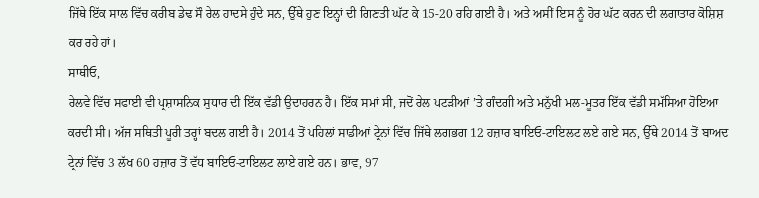ਜਿੱਥੇ ਇੱਕ ਸਾਲ ਵਿੱਚ ਕਰੀਬ ਡੇਢ ਸੌ ਰੇਲ ਹਾਦਸੇ ਹੁੰਦੇ ਸਨ, ਉੱਥੇ ਹੁਣ ਇਨ੍ਹਾਂ ਦੀ ਗਿਣਤੀ ਘੱਟ ਕੇ 15-20 ਰਹਿ ਗਈ ਹੈ। ਅਤੇ ਅਸੀਂ ਇਸ ਨੂੰ ਹੋਰ ਘੱਟ ਕਰਨ ਦੀ ਲਗਾਤਾਰ ਕੋਸ਼ਿਸ਼ ਕਰ ਰਹੇ ਹਾਂ।
ਸਾਥੀਓ,
ਰੇਲਵੇ ਵਿੱਚ ਸਫਾਈ ਵੀ ਪ੍ਰਸ਼ਾਸਨਿਕ ਸੁਧਾਰ ਦੀ ਇੱਕ ਵੱਡੀ ਉਦਾਹਰਨ ਹੈ। ਇੱਕ ਸਮਾਂ ਸੀ, ਜਦੋਂ ਰੇਲ ਪਟੜੀਆਂ ’ਤੇ ਗੰਦਗੀ ਅਤੇ ਮਨੁੱਖੀ ਮਲ-ਮੂਤਰ ਇੱਕ ਵੱਡੀ ਸਮੱਸਿਆ ਹੋਇਆ ਕਰਦੀ ਸੀ। ਅੱਜ ਸਥਿਤੀ ਪੂਰੀ ਤਰ੍ਹਾਂ ਬਦਲ ਗਈ ਹੈ। 2014 ਤੋਂ ਪਹਿਲਾਂ ਸਾਡੀਆਂ ਟ੍ਰੇਨਾਂ ਵਿੱਚ ਜਿੱਥੇ ਲਗਭਗ 12 ਹਜ਼ਾਰ ਬਾਇਓ-ਟਾਇਲਟ ਲਏ ਗਏ ਸਨ, ਉੱਥੇ 2014 ਤੋਂ ਬਾਅਦ ਟ੍ਰੇਨਾਂ ਵਿੱਚ 3 ਲੱਖ 60 ਹਜ਼ਾਰ ਤੋਂ ਵੱਧ ਬਾਇਓ-ਟਾਇਲਟ ਲਾਏ ਗਏ ਹਨ। ਭਾਵ, 97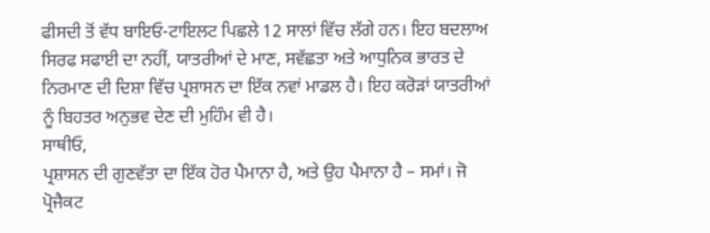ਫੀਸਦੀ ਤੋਂ ਵੱਧ ਬਾਇਓ-ਟਾਇਲਟ ਪਿਛਲੇ 12 ਸਾਲਾਂ ਵਿੱਚ ਲੱਗੇ ਹਨ। ਇਹ ਬਦਲਾਅ ਸਿਰਫ ਸਫਾਈ ਦਾ ਨਹੀਂ, ਯਾਤਰੀਆਂ ਦੇ ਮਾਣ, ਸਵੱਛਤਾ ਅਤੇ ਆਧੁਨਿਕ ਭਾਰਤ ਦੇ ਨਿਰਮਾਣ ਦੀ ਦਿਸ਼ਾ ਵਿੱਚ ਪ੍ਰਸ਼ਾਸਨ ਦਾ ਇੱਕ ਨਵਾਂ ਮਾਡਲ ਹੈ। ਇਹ ਕਰੋੜਾਂ ਯਾਤਰੀਆਂ ਨੂੰ ਬਿਹਤਰ ਅਨੁਭਵ ਦੇਣ ਦੀ ਮੁਹਿੰਮ ਵੀ ਹੈ।
ਸਾਥੀਓ,
ਪ੍ਰਸ਼ਾਸਨ ਦੀ ਗੁਣਵੱਤਾ ਦਾ ਇੱਕ ਹੋਰ ਪੈਮਾਨਾ ਹੈ, ਅਤੇ ਉਹ ਪੈਮਾਨਾ ਹੈ – ਸਮਾਂ। ਜੋ ਪ੍ਰੋਜੈਕਟ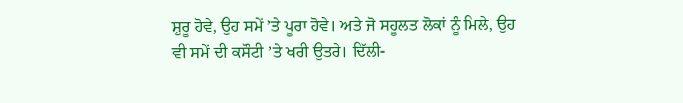ਸ਼ੁਰੂ ਹੋਵੇ, ਉਹ ਸਮੇਂ ’ਤੇ ਪੂਰਾ ਹੋਵੇ। ਅਤੇ ਜੋ ਸਹੂਲਤ ਲੋਕਾਂ ਨੂੰ ਮਿਲੇ, ਉਹ ਵੀ ਸਮੇਂ ਦੀ ਕਸੌਟੀ ’ਤੇ ਖਰੀ ਉਤਰੇ। ਦਿੱਲੀ-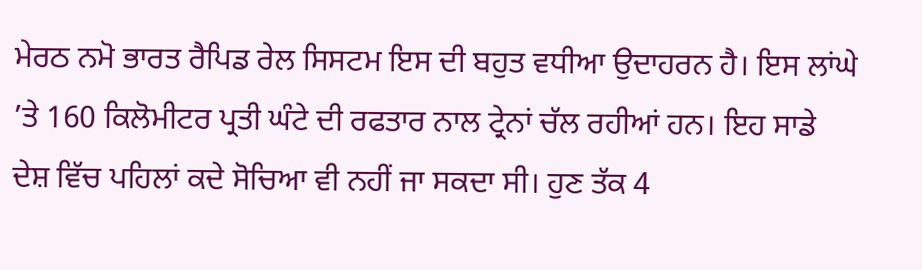ਮੇਰਠ ਨਮੋ ਭਾਰਤ ਰੈਪਿਡ ਰੇਲ ਸਿਸਟਮ ਇਸ ਦੀ ਬਹੁਤ ਵਧੀਆ ਉਦਾਹਰਨ ਹੈ। ਇਸ ਲਾਂਘੇ ’ਤੇ 160 ਕਿਲੋਮੀਟਰ ਪ੍ਰਤੀ ਘੰਟੇ ਦੀ ਰਫਤਾਰ ਨਾਲ ਟ੍ਰੇਨਾਂ ਚੱਲ ਰਹੀਆਂ ਹਨ। ਇਹ ਸਾਡੇ ਦੇਸ਼ ਵਿੱਚ ਪਹਿਲਾਂ ਕਦੇ ਸੋਚਿਆ ਵੀ ਨਹੀਂ ਜਾ ਸਕਦਾ ਸੀ। ਹੁਣ ਤੱਕ 4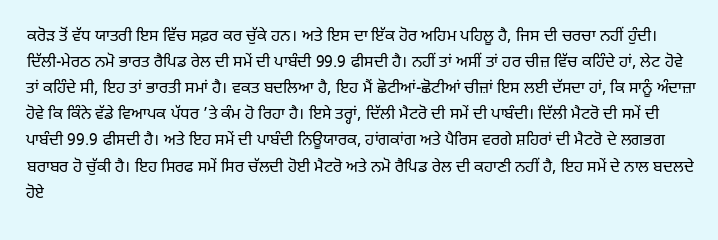ਕਰੋੜ ਤੋਂ ਵੱਧ ਯਾਤਰੀ ਇਸ ਵਿੱਚ ਸਫ਼ਰ ਕਰ ਚੁੱਕੇ ਹਨ। ਅਤੇ ਇਸ ਦਾ ਇੱਕ ਹੋਰ ਅਹਿਮ ਪਹਿਲੂ ਹੈ, ਜਿਸ ਦੀ ਚਰਚਾ ਨਹੀਂ ਹੁੰਦੀ। ਦਿੱਲੀ-ਮੇਰਠ ਨਮੋ ਭਾਰਤ ਰੈਪਿਡ ਰੇਲ ਦੀ ਸਮੇਂ ਦੀ ਪਾਬੰਦੀ 99.9 ਫੀਸਦੀ ਹੈ। ਨਹੀਂ ਤਾਂ ਅਸੀਂ ਤਾਂ ਹਰ ਚੀਜ਼ ਵਿੱਚ ਕਹਿੰਦੇ ਹਾਂ, ਲੇਟ ਹੋਵੇ ਤਾਂ ਕਹਿੰਦੇ ਸੀ, ਇਹ ਤਾਂ ਭਾਰਤੀ ਸਮਾਂ ਹੈ। ਵਕਤ ਬਦਲਿਆ ਹੈ, ਇਹ ਮੈਂ ਛੋਟੀਆਂ-ਛੋਟੀਆਂ ਚੀਜ਼ਾਂ ਇਸ ਲਈ ਦੱਸਦਾ ਹਾਂ, ਕਿ ਸਾਨੂੰ ਅੰਦਾਜ਼ਾ ਹੋਵੇ ਕਿ ਕਿੰਨੇ ਵੱਡੇ ਵਿਆਪਕ ਪੱਧਰ ’ਤੇ ਕੰਮ ਹੋ ਰਿਹਾ ਹੈ। ਇਸੇ ਤਰ੍ਹਾਂ, ਦਿੱਲੀ ਮੈਟਰੋ ਦੀ ਸਮੇਂ ਦੀ ਪਾਬੰਦੀ। ਦਿੱਲੀ ਮੈਟਰੋ ਦੀ ਸਮੇਂ ਦੀ ਪਾਬੰਦੀ 99.9 ਫੀਸਦੀ ਹੈ। ਅਤੇ ਇਹ ਸਮੇਂ ਦੀ ਪਾਬੰਦੀ ਨਿਊਯਾਰਕ, ਹਾਂਗਕਾਂਗ ਅਤੇ ਪੈਰਿਸ ਵਰਗੇ ਸ਼ਹਿਰਾਂ ਦੀ ਮੈਟਰੋ ਦੇ ਲਗਭਗ ਬਰਾਬਰ ਹੋ ਚੁੱਕੀ ਹੈ। ਇਹ ਸਿਰਫ ਸਮੇਂ ਸਿਰ ਚੱਲਦੀ ਹੋਈ ਮੈਟਰੋ ਅਤੇ ਨਮੋ ਰੈਪਿਡ ਰੇਲ ਦੀ ਕਹਾਣੀ ਨਹੀਂ ਹੈ, ਇਹ ਸਮੇਂ ਦੇ ਨਾਲ ਬਦਲਦੇ ਹੋਏ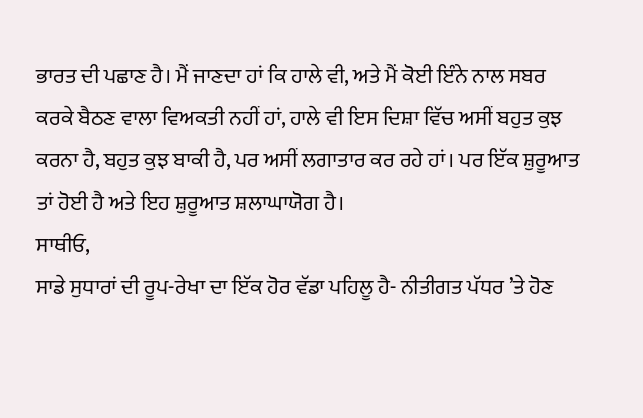ਭਾਰਤ ਦੀ ਪਛਾਣ ਹੈ। ਮੈਂ ਜਾਣਦਾ ਹਾਂ ਕਿ ਹਾਲੇ ਵੀ, ਅਤੇ ਮੈਂ ਕੋਈ ਇੰਨੇ ਨਾਲ ਸਬਰ ਕਰਕੇ ਬੈਠਣ ਵਾਲਾ ਵਿਅਕਤੀ ਨਹੀਂ ਹਾਂ, ਹਾਲੇ ਵੀ ਇਸ ਦਿਸ਼ਾ ਵਿੱਚ ਅਸੀਂ ਬਹੁਤ ਕੁਝ ਕਰਨਾ ਹੈ, ਬਹੁਤ ਕੁਝ ਬਾਕੀ ਹੈ, ਪਰ ਅਸੀਂ ਲਗਾਤਾਰ ਕਰ ਰਹੇ ਹਾਂ। ਪਰ ਇੱਕ ਸ਼ੁਰੂਆਤ ਤਾਂ ਹੋਈ ਹੈ ਅਤੇ ਇਹ ਸ਼ੁਰੂਆਤ ਸ਼ਲਾਘਾਯੋਗ ਹੈ।
ਸਾਥੀਓ,
ਸਾਡੇ ਸੁਧਾਰਾਂ ਦੀ ਰੂਪ-ਰੇਖਾ ਦਾ ਇੱਕ ਹੋਰ ਵੱਡਾ ਪਹਿਲੂ ਹੈ- ਨੀਤੀਗਤ ਪੱਧਰ ’ਤੇ ਹੋਣ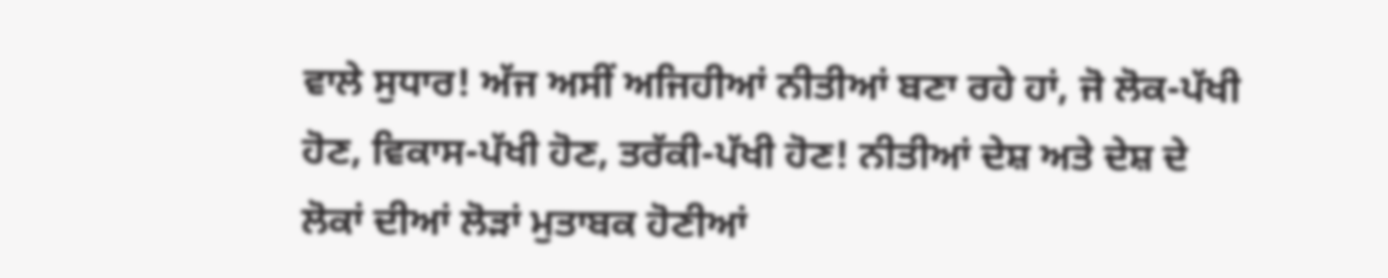ਵਾਲੇ ਸੁਧਾਰ! ਅੱਜ ਅਸੀਂ ਅਜਿਹੀਆਂ ਨੀਤੀਆਂ ਬਣਾ ਰਹੇ ਹਾਂ, ਜੋ ਲੋਕ-ਪੱਖੀ ਹੋਣ, ਵਿਕਾਸ-ਪੱਖੀ ਹੋਣ, ਤਰੱਕੀ-ਪੱਖੀ ਹੋਣ! ਨੀਤੀਆਂ ਦੇਸ਼ ਅਤੇ ਦੇਸ਼ ਦੇ ਲੋਕਾਂ ਦੀਆਂ ਲੋੜਾਂ ਮੁਤਾਬਕ ਹੋਣੀਆਂ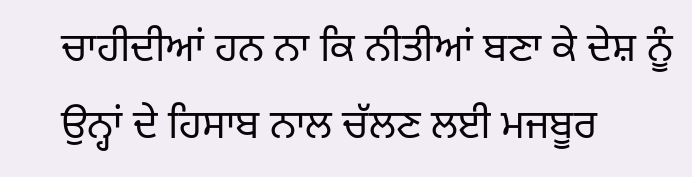ਚਾਹੀਦੀਆਂ ਹਨ ਨਾ ਕਿ ਨੀਤੀਆਂ ਬਣਾ ਕੇ ਦੇਸ਼ ਨੂੰ ਉਨ੍ਹਾਂ ਦੇ ਹਿਸਾਬ ਨਾਲ ਚੱਲਣ ਲਈ ਮਜਬੂਰ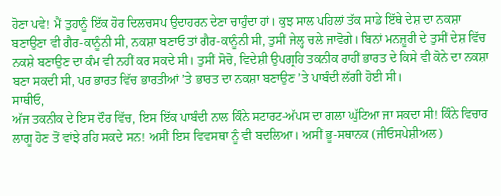ਹੋਣਾ ਪਵੇ! ਮੈਂ ਤੁਹਾਨੂੰ ਇੱਕ ਹੋਰ ਦਿਲਚਸਪ ਉਦਾਹਰਨ ਦੇਣਾ ਚਾਹੁੰਦਾ ਹਾਂ। ਕੁਝ ਸਾਲ ਪਹਿਲਾਂ ਤੱਕ ਸਾਡੇ ਇੱਥੇ ਦੇਸ਼ ਦਾ ਨਕਸ਼ਾ ਬਣਾਉਣਾ ਵੀ ਗੈਰ-ਕਾਨੂੰਨੀ ਸੀ, ਨਕਸ਼ਾ ਬਣਾਓ ਤਾਂ ਗੈਰ-ਕਾਨੂੰਨੀ ਸੀ, ਤੁਸੀਂ ਜੇਲ੍ਹ ਚਲੇ ਜਾਵੋਗੇ। ਬਿਨਾਂ ਮਨਜ਼ੂਰੀ ਦੇ ਤੁਸੀਂ ਦੇਸ਼ ਵਿੱਚ ਨਕਸ਼ੇ ਬਣਾਉਣ ਦਾ ਕੰਮ ਵੀ ਨਹੀਂ ਕਰ ਸਕਦੇ ਸੀ। ਤੁਸੀਂ ਸੋਚੋ, ਵਿਦੇਸ਼ੀ ਉਪਗ੍ਰਹਿ ਤਕਨੀਕ ਰਾਹੀਂ ਭਾਰਤ ਦੇ ਕਿਸੇ ਵੀ ਕੋਨੇ ਦਾ ਨਕਸ਼ਾ ਬਣਾ ਸਕਦੀ ਸੀ, ਪਰ ਭਾਰਤ ਵਿੱਚ ਭਾਰਤੀਆਂ ’ਤੇ ਭਾਰਤ ਦਾ ਨਕਸ਼ਾ ਬਣਾਉਣ ’ਤੇ ਪਾਬੰਦੀ ਲੱਗੀ ਹੋਈ ਸੀ।
ਸਾਥੀਓ,
ਅੱਜ ਤਕਨੀਕ ਦੇ ਇਸ ਦੌਰ ਵਿੱਚ, ਇਸ ਇੱਕ ਪਾਬੰਦੀ ਨਾਲ ਕਿੰਨੇ ਸਟਾਰਟ-ਅੱਪਸ ਦਾ ਗਲਾ ਘੁੱਟਿਆ ਜਾ ਸਕਦਾ ਸੀ! ਕਿੰਨੇ ਵਿਚਾਰ ਲਾਗੂ ਹੋਣ ਤੋਂ ਵਾਂਝੇ ਰਹਿ ਸਕਦੇ ਸਨ! ਅਸੀਂ ਇਸ ਵਿਵਸਥਾ ਨੂੰ ਵੀ ਬਦਲਿਆ। ਅਸੀਂ ਭੂ-ਸਥਾਨਕ (ਜੀਓਸਪੇਸ਼ੀਅਲ)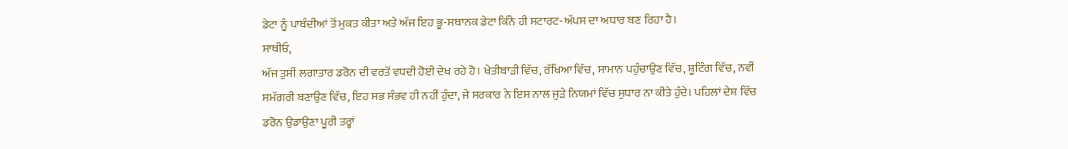ਡੇਟਾ ਨੂੰ ਪਾਬੰਦੀਆਂ ਤੋਂ ਮੁਕਤ ਕੀਤਾ ਅਤੇ ਅੱਜ ਇਹ ਭੂ-ਸਥਾਨਕ ਡੇਟਾ ਕਿੰਨੇ ਹੀ ਸਟਾਰਟ-ਅੱਪਸ ਦਾ ਅਧਾਰ ਬਣ ਰਿਹਾ ਹੈ।
ਸਾਥੀਓ,
ਅੱਜ ਤੁਸੀਂ ਲਗਾਤਾਰ ਡਰੋਨ ਦੀ ਵਰਤੋਂ ਵਧਦੀ ਹੋਈ ਦੇਖ ਰਹੇ ਹੋ। ਖੇਤੀਬਾੜੀ ਵਿੱਚ, ਰੱਖਿਆ ਵਿੱਚ, ਸਾਮਾਨ ਪਹੁੰਚਾਉਣ ਵਿੱਚ, ਸ਼ੂਟਿੰਗ ਵਿੱਚ, ਨਵੀਂ ਸਮੱਗਰੀ ਬਣਾਉਣ ਵਿੱਚ, ਇਹ ਸਭ ਸੰਭਵ ਹੀ ਨਹੀਂ ਹੁੰਦਾ, ਜੇ ਸਰਕਾਰ ਨੇ ਇਸ ਨਾਲ ਜੁੜੇ ਨਿਯਮਾਂ ਵਿੱਚ ਸੁਧਾਰ ਨਾ ਕੀਤੇ ਹੁੰਦੇ। ਪਹਿਲਾਂ ਦੇਸ਼ ਵਿੱਚ ਡਰੋਨ ਉਡਾਉਣਾ ਪੂਰੀ ਤਰ੍ਹਾਂ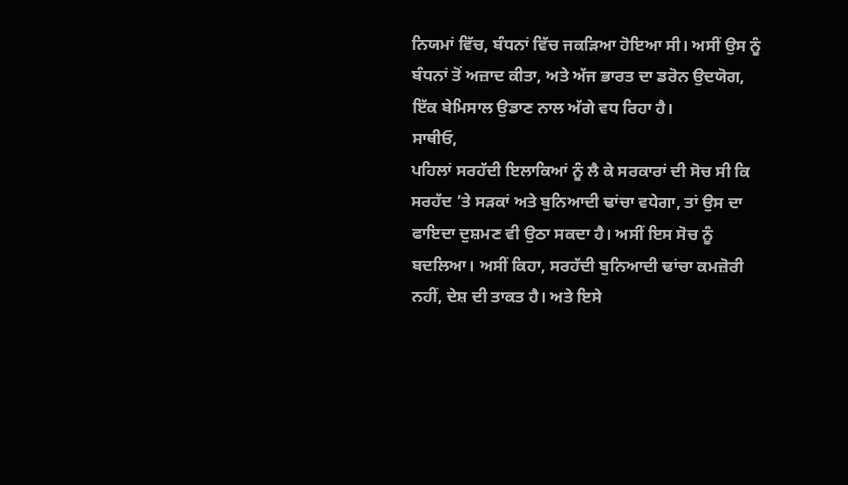ਨਿਯਮਾਂ ਵਿੱਚ, ਬੰਧਨਾਂ ਵਿੱਚ ਜਕੜਿਆ ਹੋਇਆ ਸੀ। ਅਸੀਂ ਉਸ ਨੂੰ ਬੰਧਨਾਂ ਤੋਂ ਅਜ਼ਾਦ ਕੀਤਾ, ਅਤੇ ਅੱਜ ਭਾਰਤ ਦਾ ਡਰੋਨ ਉਦਯੋਗ, ਇੱਕ ਬੇਮਿਸਾਲ ਉਡਾਣ ਨਾਲ ਅੱਗੇ ਵਧ ਰਿਹਾ ਹੈ।
ਸਾਥੀਓ,
ਪਹਿਲਾਂ ਸਰਹੱਦੀ ਇਲਾਕਿਆਂ ਨੂੰ ਲੈ ਕੇ ਸਰਕਾਰਾਂ ਦੀ ਸੋਚ ਸੀ ਕਿ ਸਰਹੱਦ ’ਤੇ ਸੜਕਾਂ ਅਤੇ ਬੁਨਿਆਦੀ ਢਾਂਚਾ ਵਧੇਗਾ, ਤਾਂ ਉਸ ਦਾ ਫਾਇਦਾ ਦੁਸ਼ਮਣ ਵੀ ਉਠਾ ਸਕਦਾ ਹੈ। ਅਸੀਂ ਇਸ ਸੋਚ ਨੂੰ ਬਦਲਿਆ। ਅਸੀਂ ਕਿਹਾ, ਸਰਹੱਦੀ ਬੁਨਿਆਦੀ ਢਾਂਚਾ ਕਮਜ਼ੋਰੀ ਨਹੀਂ, ਦੇਸ਼ ਦੀ ਤਾਕਤ ਹੈ। ਅਤੇ ਇਸੇ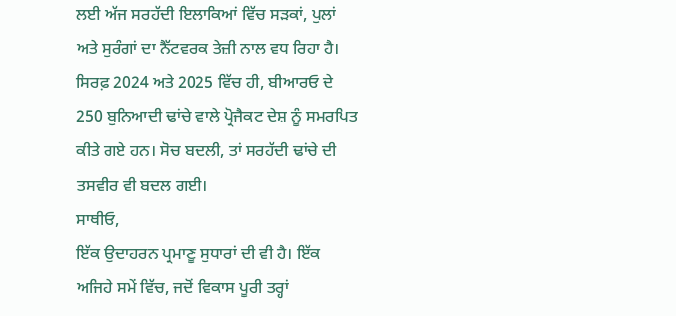ਲਈ ਅੱਜ ਸਰਹੱਦੀ ਇਲਾਕਿਆਂ ਵਿੱਚ ਸੜਕਾਂ, ਪੁਲਾਂ ਅਤੇ ਸੁਰੰਗਾਂ ਦਾ ਨੈੱਟਵਰਕ ਤੇਜ਼ੀ ਨਾਲ ਵਧ ਰਿਹਾ ਹੈ। ਸਿਰਫ਼ 2024 ਅਤੇ 2025 ਵਿੱਚ ਹੀ, ਬੀਆਰਓ ਦੇ 250 ਬੁਨਿਆਦੀ ਢਾਂਚੇ ਵਾਲੇ ਪ੍ਰੋਜੈਕਟ ਦੇਸ਼ ਨੂੰ ਸਮਰਪਿਤ ਕੀਤੇ ਗਏ ਹਨ। ਸੋਚ ਬਦਲੀ, ਤਾਂ ਸਰਹੱਦੀ ਢਾਂਚੇ ਦੀ ਤਸਵੀਰ ਵੀ ਬਦਲ ਗਈ।
ਸਾਥੀਓ,
ਇੱਕ ਉਦਾਹਰਨ ਪ੍ਰਮਾਣੂ ਸੁਧਾਰਾਂ ਦੀ ਵੀ ਹੈ। ਇੱਕ ਅਜਿਹੇ ਸਮੇਂ ਵਿੱਚ, ਜਦੋਂ ਵਿਕਾਸ ਪੂਰੀ ਤਰ੍ਹਾਂ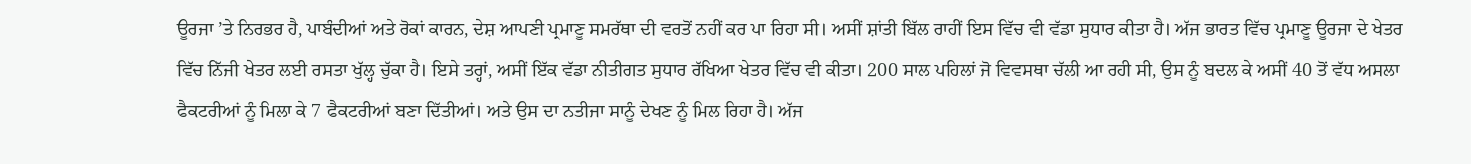ਊਰਜਾ ’ਤੇ ਨਿਰਭਰ ਹੈ, ਪਾਬੰਦੀਆਂ ਅਤੇ ਰੋਕਾਂ ਕਾਰਨ, ਦੇਸ਼ ਆਪਣੀ ਪ੍ਰਮਾਣੂ ਸਮਰੱਥਾ ਦੀ ਵਰਤੋਂ ਨਹੀਂ ਕਰ ਪਾ ਰਿਹਾ ਸੀ। ਅਸੀਂ ਸ਼ਾਂਤੀ ਬਿੱਲ ਰਾਹੀਂ ਇਸ ਵਿੱਚ ਵੀ ਵੱਡਾ ਸੁਧਾਰ ਕੀਤਾ ਹੈ। ਅੱਜ ਭਾਰਤ ਵਿੱਚ ਪ੍ਰਮਾਣੂ ਊਰਜਾ ਦੇ ਖੇਤਰ ਵਿੱਚ ਨਿੱਜੀ ਖੇਤਰ ਲਈ ਰਸਤਾ ਖੁੱਲ੍ਹ ਚੁੱਕਾ ਹੈ। ਇਸੇ ਤਰ੍ਹਾਂ, ਅਸੀਂ ਇੱਕ ਵੱਡਾ ਨੀਤੀਗਤ ਸੁਧਾਰ ਰੱਖਿਆ ਖੇਤਰ ਵਿੱਚ ਵੀ ਕੀਤਾ। 200 ਸਾਲ ਪਹਿਲਾਂ ਜੋ ਵਿਵਸਥਾ ਚੱਲੀ ਆ ਰਹੀ ਸੀ, ਉਸ ਨੂੰ ਬਦਲ ਕੇ ਅਸੀਂ 40 ਤੋਂ ਵੱਧ ਅਸਲਾ ਫੈਕਟਰੀਆਂ ਨੂੰ ਮਿਲਾ ਕੇ 7 ਫੈਕਟਰੀਆਂ ਬਣਾ ਦਿੱਤੀਆਂ। ਅਤੇ ਉਸ ਦਾ ਨਤੀਜਾ ਸਾਨੂੰ ਦੇਖਣ ਨੂੰ ਮਿਲ ਰਿਹਾ ਹੈ। ਅੱਜ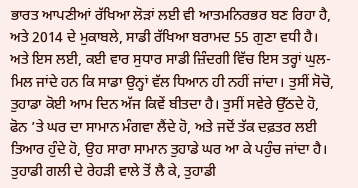ਭਾਰਤ ਆਪਣੀਆਂ ਰੱਖਿਆ ਲੋੜਾਂ ਲਈ ਵੀ ਆਤਮਨਿਰਭਰ ਬਣ ਰਿਹਾ ਹੈ, ਅਤੇ 2014 ਦੇ ਮੁਕਾਬਲੇ, ਸਾਡੀ ਰੱਖਿਆ ਬਰਾਮਦ 55 ਗੁਣਾ ਵਧੀ ਹੈ। ਅਤੇ ਇਸ ਲਈ, ਕਈ ਵਾਰ ਸੁਧਾਰ ਸਾਡੀ ਜ਼ਿੰਦਗੀ ਵਿੱਚ ਇਸ ਤਰ੍ਹਾਂ ਘੁਲ-ਮਿਲ ਜਾਂਦੇ ਹਨ ਕਿ ਸਾਡਾ ਉਨ੍ਹਾਂ ਵੱਲ ਧਿਆਨ ਹੀ ਨਹੀਂ ਜਾਂਦਾ। ਤੁਸੀਂ ਸੋਚੋ, ਤੁਹਾਡਾ ਕੋਈ ਆਮ ਦਿਨ ਅੱਜ ਕਿਵੇਂ ਬੀਤਦਾ ਹੈ। ਤੁਸੀਂ ਸਵੇਰੇ ਉੱਠਦੇ ਹੋ, ਫੋਨ ’ਤੇ ਘਰ ਦਾ ਸਾਮਾਨ ਮੰਗਵਾ ਲੈਂਦੇ ਹੋ, ਅਤੇ ਜਦੋਂ ਤੱਕ ਦਫ਼ਤਰ ਲਈ ਤਿਆਰ ਹੁੰਦੇ ਹੋ, ਉਹ ਸਾਰਾ ਸਾਮਾਨ ਤੁਹਾਡੇ ਘਰ ਆ ਕੇ ਪਹੁੰਚ ਜਾਂਦਾ ਹੈ। ਤੁਹਾਡੀ ਗਲੀ ਦੇ ਰੇਹੜੀ ਵਾਲੇ ਤੋਂ ਲੈ ਕੇ, ਤੁਹਾਡੀ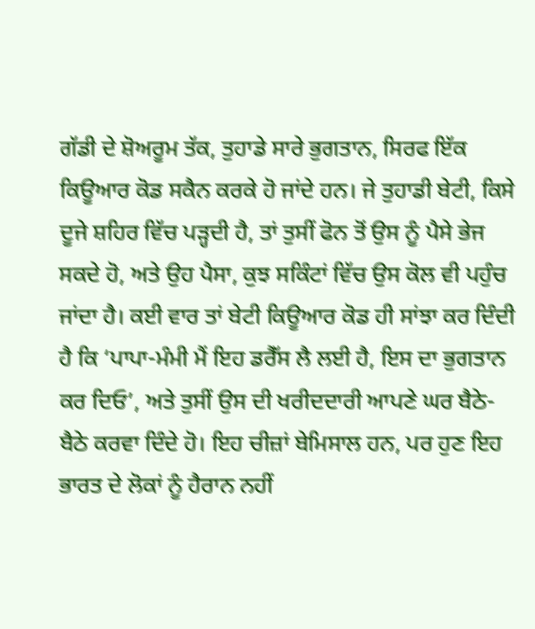ਗੱਡੀ ਦੇ ਸ਼ੋਅਰੂਮ ਤੱਕ, ਤੁਹਾਡੇ ਸਾਰੇ ਭੁਗਤਾਨ, ਸਿਰਫ ਇੱਕ ਕਿਊਆਰ ਕੋਡ ਸਕੈਨ ਕਰਕੇ ਹੋ ਜਾਂਦੇ ਹਨ। ਜੇ ਤੁਹਾਡੀ ਬੇਟੀ, ਕਿਸੇ ਦੂਜੇ ਸ਼ਹਿਰ ਵਿੱਚ ਪੜ੍ਹਦੀ ਹੈ, ਤਾਂ ਤੁਸੀਂ ਫੋਨ ਤੋਂ ਉਸ ਨੂੰ ਪੈਸੇ ਭੇਜ ਸਕਦੇ ਹੋ, ਅਤੇ ਉਹ ਪੈਸਾ, ਕੁਝ ਸਕਿੰਟਾਂ ਵਿੱਚ ਉਸ ਕੋਲ ਵੀ ਪਹੁੰਚ ਜਾਂਦਾ ਹੈ। ਕਈ ਵਾਰ ਤਾਂ ਬੇਟੀ ਕਿਊਆਰ ਕੋਡ ਹੀ ਸਾਂਝਾ ਕਰ ਦਿੰਦੀ ਹੈ ਕਿ ‘ਪਾਪਾ-ਮੰਮੀ ਮੈਂ ਇਹ ਡਰੈੱਸ ਲੈ ਲਈ ਹੈ, ਇਸ ਦਾ ਭੁਗਤਾਨ ਕਰ ਦਿਓ’, ਅਤੇ ਤੁਸੀਂ ਉਸ ਦੀ ਖਰੀਦਦਾਰੀ ਆਪਣੇ ਘਰ ਬੈਠੇ-ਬੈਠੇ ਕਰਵਾ ਦਿੰਦੇ ਹੋ। ਇਹ ਚੀਜ਼ਾਂ ਬੇਮਿਸਾਲ ਹਨ, ਪਰ ਹੁਣ ਇਹ ਭਾਰਤ ਦੇ ਲੋਕਾਂ ਨੂੰ ਹੈਰਾਨ ਨਹੀਂ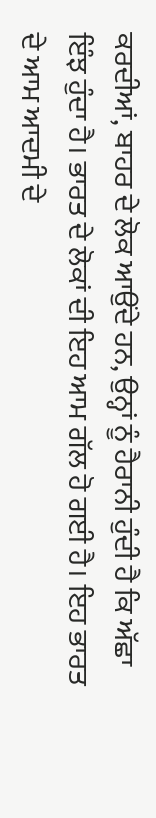ਕਰਦੀਆਂ, ਬਾਹਰ ਦੇ ਲੋਕ ਆਉਂਦੇ ਹਨ, ਉਨ੍ਹਾਂ ਨੂੰ ਹੈਰਾਨੀ ਹੁੰਦੀ ਹੈ ਕਿ ਅੱਛਾ ਇੰਝ ਹੁੰਦਾ ਹੈ। ਭਾਰਤ ਦੇ ਲੋਕਾਂ ਦੀ ਇਹ ਆਮ ਗੱਲ ਹੋ ਗਈ ਹੈ। ਇਹ ਭਾਰਤ ਦੇ ਆਮ ਆਦਮੀ ਦੇ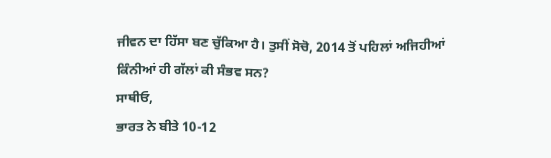ਜੀਵਨ ਦਾ ਹਿੱਸਾ ਬਣ ਚੁੱਕਿਆ ਹੈ। ਤੁਸੀਂ ਸੋਚੋ, 2014 ਤੋਂ ਪਹਿਲਾਂ ਅਜਿਹੀਆਂ ਕਿੰਨੀਆਂ ਹੀ ਗੱਲਾਂ ਕੀ ਸੰਭਵ ਸਨ?
ਸਾਥੀਓ,
ਭਾਰਤ ਨੇ ਬੀਤੇ 10-12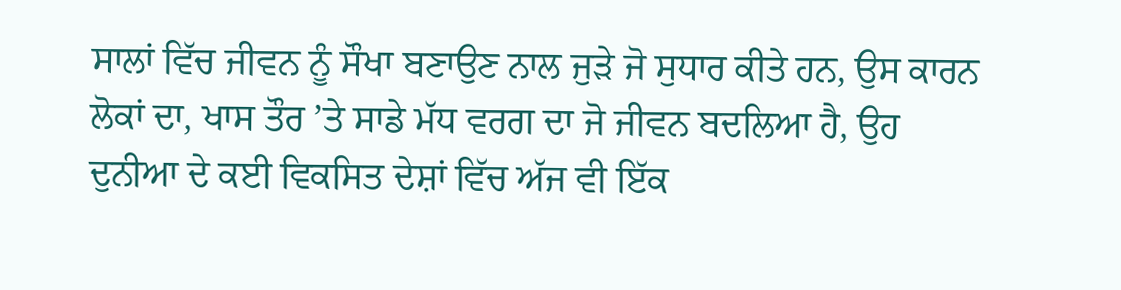ਸਾਲਾਂ ਵਿੱਚ ਜੀਵਨ ਨੂੰ ਸੌਖਾ ਬਣਾਉਣ ਨਾਲ ਜੁੜੇ ਜੋ ਸੁਧਾਰ ਕੀਤੇ ਹਨ, ਉਸ ਕਾਰਨ ਲੋਕਾਂ ਦਾ, ਖਾਸ ਤੌਰ ’ਤੇ ਸਾਡੇ ਮੱਧ ਵਰਗ ਦਾ ਜੋ ਜੀਵਨ ਬਦਲਿਆ ਹੈ, ਉਹ ਦੁਨੀਆ ਦੇ ਕਈ ਵਿਕਸਿਤ ਦੇਸ਼ਾਂ ਵਿੱਚ ਅੱਜ ਵੀ ਇੱਕ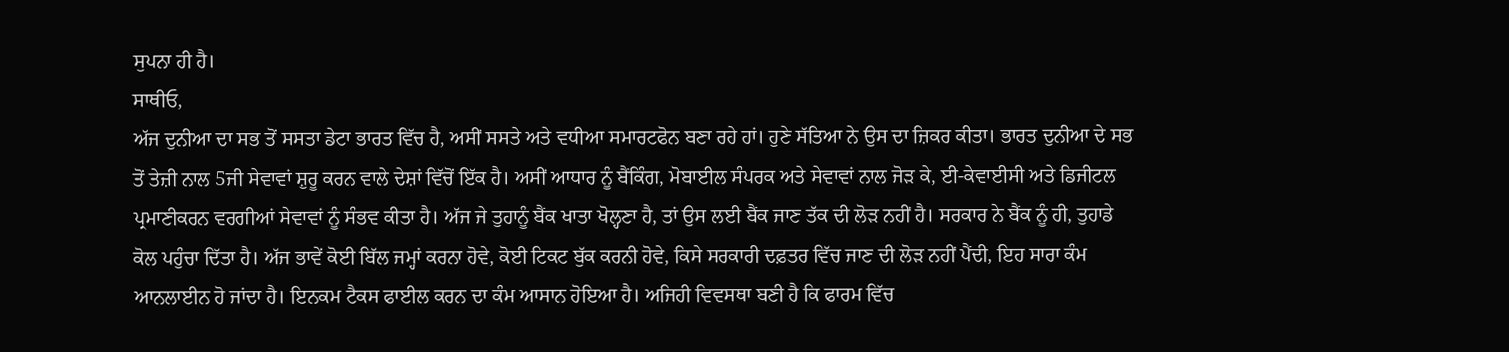ਸੁਪਨਾ ਹੀ ਹੈ।
ਸਾਥੀਓ,
ਅੱਜ ਦੁਨੀਆ ਦਾ ਸਭ ਤੋਂ ਸਸਤਾ ਡੇਟਾ ਭਾਰਤ ਵਿੱਚ ਹੈ, ਅਸੀਂ ਸਸਤੇ ਅਤੇ ਵਧੀਆ ਸਮਾਰਟਫੋਨ ਬਣਾ ਰਹੇ ਹਾਂ। ਹੁਣੇ ਸੱਤਿਆ ਨੇ ਉਸ ਦਾ ਜ਼ਿਕਰ ਕੀਤਾ। ਭਾਰਤ ਦੁਨੀਆ ਦੇ ਸਭ ਤੋਂ ਤੇਜ਼ੀ ਨਾਲ 5ਜੀ ਸੇਵਾਵਾਂ ਸ਼ੁਰੂ ਕਰਨ ਵਾਲੇ ਦੇਸ਼ਾਂ ਵਿੱਚੋਂ ਇੱਕ ਹੈ। ਅਸੀਂ ਆਧਾਰ ਨੂੰ ਬੈਂਕਿੰਗ, ਮੋਬਾਈਲ ਸੰਪਰਕ ਅਤੇ ਸੇਵਾਵਾਂ ਨਾਲ ਜੋੜ ਕੇ, ਈ-ਕੇਵਾਈਸੀ ਅਤੇ ਡਿਜੀਟਲ ਪ੍ਰਮਾਣੀਕਰਨ ਵਰਗੀਆਂ ਸੇਵਾਵਾਂ ਨੂੰ ਸੰਭਵ ਕੀਤਾ ਹੈ। ਅੱਜ ਜੇ ਤੁਹਾਨੂੰ ਬੈਂਕ ਖਾਤਾ ਖੋਲ੍ਹਣਾ ਹੈ, ਤਾਂ ਉਸ ਲਈ ਬੈਂਕ ਜਾਣ ਤੱਕ ਦੀ ਲੋੜ ਨਹੀਂ ਹੈ। ਸਰਕਾਰ ਨੇ ਬੈਂਕ ਨੂੰ ਹੀ, ਤੁਹਾਡੇ ਕੋਲ ਪਹੁੰਚਾ ਦਿੱਤਾ ਹੈ। ਅੱਜ ਭਾਵੇਂ ਕੋਈ ਬਿੱਲ ਜਮ੍ਹਾਂ ਕਰਨਾ ਹੋਵੇ, ਕੋਈ ਟਿਕਟ ਬੁੱਕ ਕਰਨੀ ਹੋਵੇ, ਕਿਸੇ ਸਰਕਾਰੀ ਦਫ਼ਤਰ ਵਿੱਚ ਜਾਣ ਦੀ ਲੋੜ ਨਹੀਂ ਪੈਂਦੀ, ਇਹ ਸਾਰਾ ਕੰਮ ਆਨਲਾਈਨ ਹੋ ਜਾਂਦਾ ਹੈ। ਇਨਕਮ ਟੈਕਸ ਫਾਈਲ ਕਰਨ ਦਾ ਕੰਮ ਆਸਾਨ ਹੋਇਆ ਹੈ। ਅਜਿਹੀ ਵਿਵਸਥਾ ਬਣੀ ਹੈ ਕਿ ਫਾਰਮ ਵਿੱਚ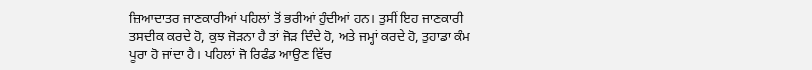ਜ਼ਿਆਦਾਤਰ ਜਾਣਕਾਰੀਆਂ ਪਹਿਲਾਂ ਤੋਂ ਭਰੀਆਂ ਹੁੰਦੀਆਂ ਹਨ। ਤੁਸੀਂ ਇਹ ਜਾਣਕਾਰੀ ਤਸਦੀਕ ਕਰਦੇ ਹੋ, ਕੁਝ ਜੋੜਨਾ ਹੈ ਤਾਂ ਜੋੜ ਦਿੰਦੇ ਹੋ, ਅਤੇ ਜਮ੍ਹਾਂ ਕਰਦੇ ਹੋ, ਤੁਹਾਡਾ ਕੰਮ ਪੂਰਾ ਹੋ ਜਾਂਦਾ ਹੈ। ਪਹਿਲਾਂ ਜੋ ਰਿਫੰਡ ਆਉਣ ਵਿੱਚ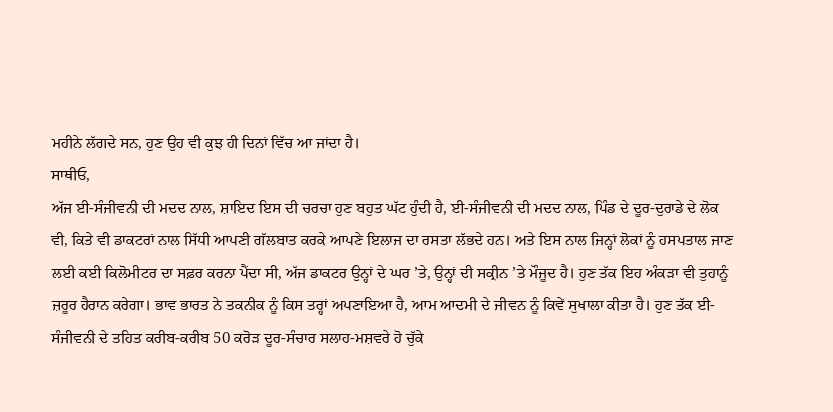ਮਹੀਨੇ ਲੱਗਦੇ ਸਨ, ਹੁਣ ਉਹ ਵੀ ਕੁਝ ਹੀ ਦਿਨਾਂ ਵਿੱਚ ਆ ਜਾਂਦਾ ਹੈ।
ਸਾਥੀਓ,
ਅੱਜ ਈ-ਸੰਜੀਵਨੀ ਦੀ ਮਦਦ ਨਾਲ, ਸ਼ਾਇਦ ਇਸ ਦੀ ਚਰਚਾ ਹੁਣ ਬਹੁਤ ਘੱਟ ਹੁੰਦੀ ਹੈ, ਈ-ਸੰਜੀਵਨੀ ਦੀ ਮਦਦ ਨਾਲ, ਪਿੰਡ ਦੇ ਦੂਰ-ਦੁਰਾਡੇ ਦੇ ਲੋਕ ਵੀ, ਕਿਤੇ ਵੀ ਡਾਕਟਰਾਂ ਨਾਲ ਸਿੱਧੀ ਆਪਣੀ ਗੱਲਬਾਤ ਕਰਕੇ ਆਪਣੇ ਇਲਾਜ ਦਾ ਰਸਤਾ ਲੱਭਦੇ ਹਨ। ਅਤੇ ਇਸ ਨਾਲ ਜਿਨ੍ਹਾਂ ਲੋਕਾਂ ਨੂੰ ਹਸਪਤਾਲ ਜਾਣ ਲਈ ਕਈ ਕਿਲੋਮੀਟਰ ਦਾ ਸਫ਼ਰ ਕਰਨਾ ਪੈਂਦਾ ਸੀ, ਅੱਜ ਡਾਕਟਰ ਉਨ੍ਹਾਂ ਦੇ ਘਰ ’ਤੇ, ਉਨ੍ਹਾਂ ਦੀ ਸਕ੍ਰੀਨ ’ਤੇ ਮੌਜੂਦ ਹੈ। ਹੁਣ ਤੱਕ ਇਹ ਅੰਕੜਾ ਵੀ ਤੁਹਾਨੂੰ ਜ਼ਰੂਰ ਹੈਰਾਨ ਕਰੇਗਾ। ਭਾਵ ਭਾਰਤ ਨੇ ਤਕਨੀਕ ਨੂੰ ਕਿਸ ਤਰ੍ਹਾਂ ਅਪਣਾਇਆ ਹੈ, ਆਮ ਆਦਮੀ ਦੇ ਜੀਵਨ ਨੂੰ ਕਿਵੇਂ ਸੁਖਾਲਾ ਕੀਤਾ ਹੈ। ਹੁਣ ਤੱਕ ਈ-ਸੰਜੀਵਨੀ ਦੇ ਤਹਿਤ ਕਰੀਬ-ਕਰੀਬ 50 ਕਰੋੜ ਦੂਰ-ਸੰਚਾਰ ਸਲਾਹ-ਮਸ਼ਵਰੇ ਹੋ ਚੁੱਕੇ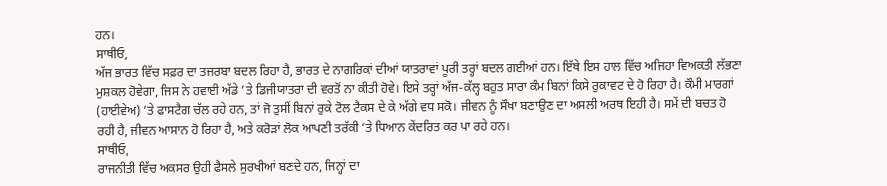ਹਨ।
ਸਾਥੀਓ,
ਅੱਜ ਭਾਰਤ ਵਿੱਚ ਸਫ਼ਰ ਦਾ ਤਜਰਬਾ ਬਦਲ ਰਿਹਾ ਹੈ, ਭਾਰਤ ਦੇ ਨਾਗਰਿਕਾਂ ਦੀਆਂ ਯਾਤਰਾਵਾਂ ਪੂਰੀ ਤਰ੍ਹਾਂ ਬਦਲ ਗਈਆਂ ਹਨ। ਇੱਥੇ ਇਸ ਹਾਲ ਵਿੱਚ ਅਜਿਹਾ ਵਿਅਕਤੀ ਲੱਭਣਾ ਮੁਸ਼ਕਲ ਹੋਵੇਗਾ, ਜਿਸ ਨੇ ਹਵਾਈ ਅੱਡੇ ’ਤੇ ਡਿਜੀਯਾਤਰਾ ਦੀ ਵਰਤੋਂ ਨਾ ਕੀਤੀ ਹੋਵੇ। ਇਸੇ ਤਰ੍ਹਾਂ ਅੱਜ-ਕੱਲ੍ਹ ਬਹੁਤ ਸਾਰਾ ਕੰਮ ਬਿਨਾਂ ਕਿਸੇ ਰੁਕਾਵਟ ਦੇ ਹੋ ਰਿਹਾ ਹੈ। ਕੌਮੀ ਮਾਰਗਾਂ (ਹਾਈਵੇਅ) ’ਤੇ ਫਾਸਟੈਗ ਚੱਲ ਰਹੇ ਹਨ, ਤਾਂ ਜੋ ਤੁਸੀਂ ਬਿਨਾਂ ਰੁਕੇ ਟੋਲ ਟੈਕਸ ਦੇ ਕੇ ਅੱਗੇ ਵਧ ਸਕੋ। ਜੀਵਨ ਨੂੰ ਸੌਖਾ ਬਣਾਉਣ ਦਾ ਅਸਲੀ ਅਰਥ ਇਹੀ ਹੈ। ਸਮੇਂ ਦੀ ਬਚਤ ਹੋ ਰਹੀ ਹੈ, ਜੀਵਨ ਆਸਾਨ ਹੋ ਰਿਹਾ ਹੈ, ਅਤੇ ਕਰੋੜਾਂ ਲੋਕ ਆਪਣੀ ਤਰੱਕੀ ’ਤੇ ਧਿਆਨ ਕੇਂਦਰਿਤ ਕਰ ਪਾ ਰਹੇ ਹਨ।
ਸਾਥੀਓ,
ਰਾਜਨੀਤੀ ਵਿੱਚ ਅਕਸਰ ਉਹੀ ਫੈਸਲੇ ਸੁਰਖੀਆਂ ਬਣਦੇ ਹਨ, ਜਿਨ੍ਹਾਂ ਦਾ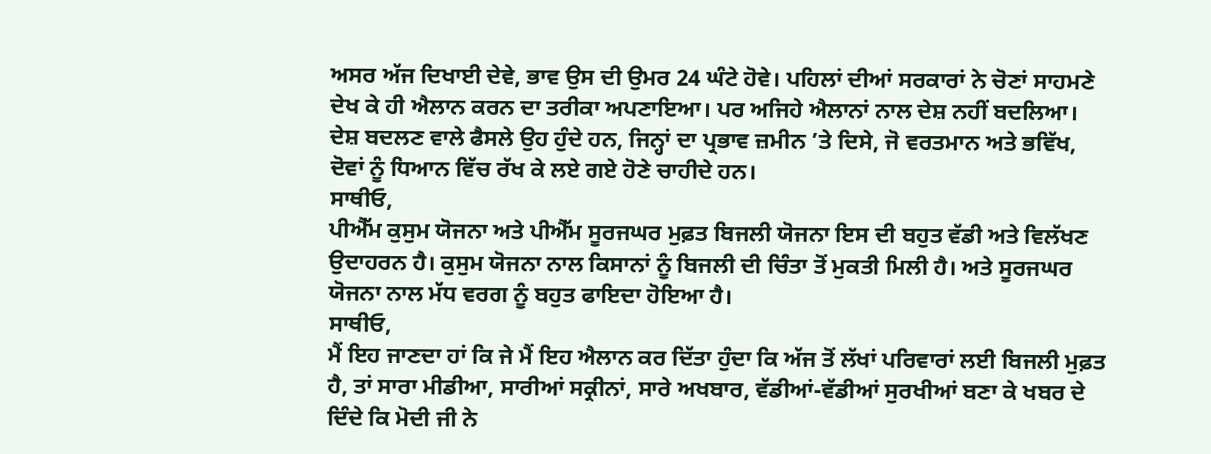ਅਸਰ ਅੱਜ ਦਿਖਾਈ ਦੇਵੇ, ਭਾਵ ਉਸ ਦੀ ਉਮਰ 24 ਘੰਟੇ ਹੋਵੇ। ਪਹਿਲਾਂ ਦੀਆਂ ਸਰਕਾਰਾਂ ਨੇ ਚੋਣਾਂ ਸਾਹਮਣੇ ਦੇਖ ਕੇ ਹੀ ਐਲਾਨ ਕਰਨ ਦਾ ਤਰੀਕਾ ਅਪਣਾਇਆ। ਪਰ ਅਜਿਹੇ ਐਲਾਨਾਂ ਨਾਲ ਦੇਸ਼ ਨਹੀਂ ਬਦਲਿਆ। ਦੇਸ਼ ਬਦਲਣ ਵਾਲੇ ਫੈਸਲੇ ਉਹ ਹੁੰਦੇ ਹਨ, ਜਿਨ੍ਹਾਂ ਦਾ ਪ੍ਰਭਾਵ ਜ਼ਮੀਨ ’ਤੇ ਦਿਸੇ, ਜੋ ਵਰਤਮਾਨ ਅਤੇ ਭਵਿੱਖ, ਦੋਵਾਂ ਨੂੰ ਧਿਆਨ ਵਿੱਚ ਰੱਖ ਕੇ ਲਏ ਗਏ ਹੋਣੇ ਚਾਹੀਦੇ ਹਨ।
ਸਾਥੀਓ,
ਪੀਐੱਮ ਕੁਸੁਮ ਯੋਜਨਾ ਅਤੇ ਪੀਐੱਮ ਸੂਰਜਘਰ ਮੁਫ਼ਤ ਬਿਜਲੀ ਯੋਜਨਾ ਇਸ ਦੀ ਬਹੁਤ ਵੱਡੀ ਅਤੇ ਵਿਲੱਖਣ ਉਦਾਹਰਨ ਹੈ। ਕੁਸੁਮ ਯੋਜਨਾ ਨਾਲ ਕਿਸਾਨਾਂ ਨੂੰ ਬਿਜਲੀ ਦੀ ਚਿੰਤਾ ਤੋਂ ਮੁਕਤੀ ਮਿਲੀ ਹੈ। ਅਤੇ ਸੂਰਜਘਰ ਯੋਜਨਾ ਨਾਲ ਮੱਧ ਵਰਗ ਨੂੰ ਬਹੁਤ ਫਾਇਦਾ ਹੋਇਆ ਹੈ।
ਸਾਥੀਓ,
ਮੈਂ ਇਹ ਜਾਣਦਾ ਹਾਂ ਕਿ ਜੇ ਮੈਂ ਇਹ ਐਲਾਨ ਕਰ ਦਿੱਤਾ ਹੁੰਦਾ ਕਿ ਅੱਜ ਤੋਂ ਲੱਖਾਂ ਪਰਿਵਾਰਾਂ ਲਈ ਬਿਜਲੀ ਮੁਫ਼ਤ ਹੈ, ਤਾਂ ਸਾਰਾ ਮੀਡੀਆ, ਸਾਰੀਆਂ ਸਕ੍ਰੀਨਾਂ, ਸਾਰੇ ਅਖਬਾਰ, ਵੱਡੀਆਂ-ਵੱਡੀਆਂ ਸੁਰਖੀਆਂ ਬਣਾ ਕੇ ਖਬਰ ਦੇ ਦਿੰਦੇ ਕਿ ਮੋਦੀ ਜੀ ਨੇ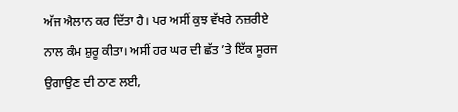ਅੱਜ ਐਲਾਨ ਕਰ ਦਿੱਤਾ ਹੈ। ਪਰ ਅਸੀਂ ਕੁਝ ਵੱਖਰੇ ਨਜ਼ਰੀਏ ਨਾਲ ਕੰਮ ਸ਼ੁਰੂ ਕੀਤਾ। ਅਸੀਂ ਹਰ ਘਰ ਦੀ ਛੱਤ ’ਤੇ ਇੱਕ ਸੂਰਜ ਉਗਾਉਣ ਦੀ ਠਾਣ ਲਈ,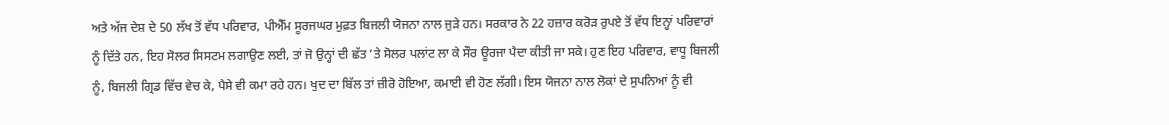ਅਤੇ ਅੱਜ ਦੇਸ਼ ਦੇ 50 ਲੱਖ ਤੋਂ ਵੱਧ ਪਰਿਵਾਰ, ਪੀਐੱਮ ਸੂਰਜਘਰ ਮੁਫ਼ਤ ਬਿਜਲੀ ਯੋਜਨਾ ਨਾਲ ਜੁੜੇ ਹਨ। ਸਰਕਾਰ ਨੇ 22 ਹਜ਼ਾਰ ਕਰੋੜ ਰੁਪਏ ਤੋਂ ਵੱਧ ਇਨ੍ਹਾਂ ਪਰਿਵਾਰਾਂ ਨੂੰ ਦਿੱਤੇ ਹਨ, ਇਹ ਸੋਲਰ ਸਿਸਟਮ ਲਗਾਉਣ ਲਈ, ਤਾਂ ਜੋ ਉਨ੍ਹਾਂ ਦੀ ਛੱਤ ’ਤੇ ਸੋਲਰ ਪਲਾਂਟ ਲਾ ਕੇ ਸੌਰ ਊਰਜਾ ਪੈਦਾ ਕੀਤੀ ਜਾ ਸਕੇ। ਹੁਣ ਇਹ ਪਰਿਵਾਰ, ਵਾਧੂ ਬਿਜਲੀ ਨੂੰ, ਬਿਜਲੀ ਗ੍ਰਿਡ ਵਿੱਚ ਵੇਚ ਕੇ, ਪੈਸੇ ਵੀ ਕਮਾ ਰਹੇ ਹਨ। ਖੁਦ ਦਾ ਬਿੱਲ ਤਾਂ ਜ਼ੀਰੋ ਹੋਇਆ, ਕਮਾਈ ਵੀ ਹੋਣ ਲੱਗੀ। ਇਸ ਯੋਜਨਾ ਨਾਲ ਲੋਕਾਂ ਦੇ ਸੁਪਨਿਆਂ ਨੂੰ ਵੀ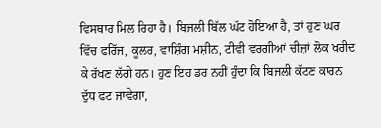ਵਿਸਥਾਰ ਮਿਲ ਰਿਹਾ ਹੈ। ਬਿਜਲੀ ਬਿੱਲ ਘੱਟ ਹੋਇਆ ਹੈ, ਤਾਂ ਹੁਣ ਘਰ ਵਿੱਚ ਫਰਿੱਜ, ਕੂਲਰ, ਵਾਸ਼ਿੰਗ ਮਸ਼ੀਨ, ਟੀਵੀ ਵਰਗੀਆਂ ਚੀਜ਼ਾਂ ਲੋਕ ਖਰੀਦ ਕੇ ਰੱਖਣ ਲੱਗੇ ਹਨ। ਹੁਣ ਇਹ ਡਰ ਨਹੀਂ ਹੁੰਦਾ ਕਿ ਬਿਜਲੀ ਕੱਟਣ ਕਾਰਨ ਦੁੱਧ ਫਟ ਜਾਵੇਗਾ,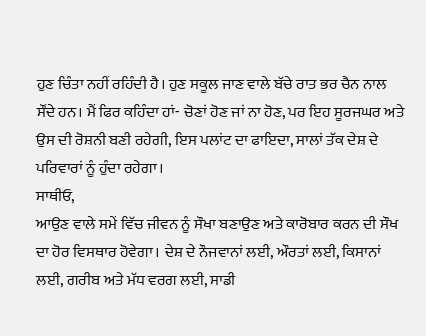ਹੁਣ ਚਿੰਤਾ ਨਹੀਂ ਰਹਿੰਦੀ ਹੈ। ਹੁਣ ਸਕੂਲ ਜਾਣ ਵਾਲੇ ਬੱਚੇ ਰਾਤ ਭਰ ਚੈਨ ਨਾਲ ਸੌਂਦੇ ਹਨ। ਮੈਂ ਫਿਰ ਕਹਿੰਦਾ ਹਾਂ- ਚੋਣਾਂ ਹੋਣ ਜਾਂ ਨਾ ਹੋਣ, ਪਰ ਇਹ ਸੂਰਜਘਰ ਅਤੇ ਉਸ ਦੀ ਰੋਸ਼ਨੀ ਬਣੀ ਰਹੇਗੀ, ਇਸ ਪਲਾਂਟ ਦਾ ਫਾਇਦਾ, ਸਾਲਾਂ ਤੱਕ ਦੇਸ਼ ਦੇ ਪਰਿਵਾਰਾਂ ਨੂੰ ਹੁੰਦਾ ਰਹੇਗਾ।
ਸਾਥੀਓ,
ਆਉਣ ਵਾਲੇ ਸਮੇਂ ਵਿੱਚ ਜੀਵਨ ਨੂੰ ਸੌਖਾ ਬਣਾਉਣ ਅਤੇ ਕਾਰੋਬਾਰ ਕਰਨ ਦੀ ਸੌਖ ਦਾ ਹੋਰ ਵਿਸਥਾਰ ਹੋਵੇਗਾ। ਦੇਸ਼ ਦੇ ਨੌਜਵਾਨਾਂ ਲਈ, ਔਰਤਾਂ ਲਈ, ਕਿਸਾਨਾਂ ਲਈ, ਗਰੀਬ ਅਤੇ ਮੱਧ ਵਰਗ ਲਈ, ਸਾਡੀ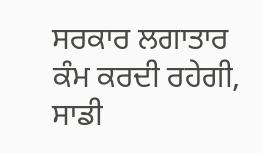ਸਰਕਾਰ ਲਗਾਤਾਰ ਕੰਮ ਕਰਦੀ ਰਹੇਗੀ, ਸਾਡੀ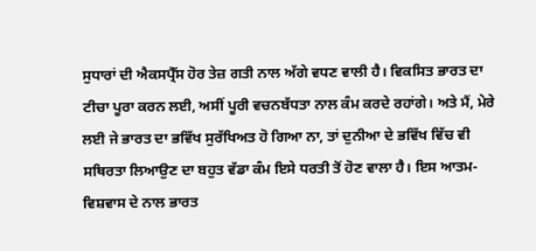ਸੁਧਾਰਾਂ ਦੀ ਐਕਸਪ੍ਰੈੱਸ ਹੋਰ ਤੇਜ਼ ਗਤੀ ਨਾਲ ਅੱਗੇ ਵਧਣ ਵਾਲੀ ਹੈ। ਵਿਕਸਿਤ ਭਾਰਤ ਦਾ ਟੀਚਾ ਪੂਰਾ ਕਰਨ ਲਈ, ਅਸੀਂ ਪੂਰੀ ਵਚਨਬੱਧਤਾ ਨਾਲ ਕੰਮ ਕਰਦੇ ਰਹਾਂਗੇ। ਅਤੇ ਮੈਂ, ਮੇਰੇ ਲਈ ਜੇ ਭਾਰਤ ਦਾ ਭਵਿੱਖ ਸੁਰੱਖਿਅਤ ਹੋ ਗਿਆ ਨਾ, ਤਾਂ ਦੁਨੀਆ ਦੇ ਭਵਿੱਖ ਵਿੱਚ ਵੀ ਸਥਿਰਤਾ ਲਿਆਉਣ ਦਾ ਬਹੁਤ ਵੱਡਾ ਕੰਮ ਇਸੇ ਧਰਤੀ ਤੋਂ ਹੋਣ ਵਾਲਾ ਹੈ। ਇਸ ਆਤਮ-ਵਿਸ਼ਵਾਸ ਦੇ ਨਾਲ ਭਾਰਤ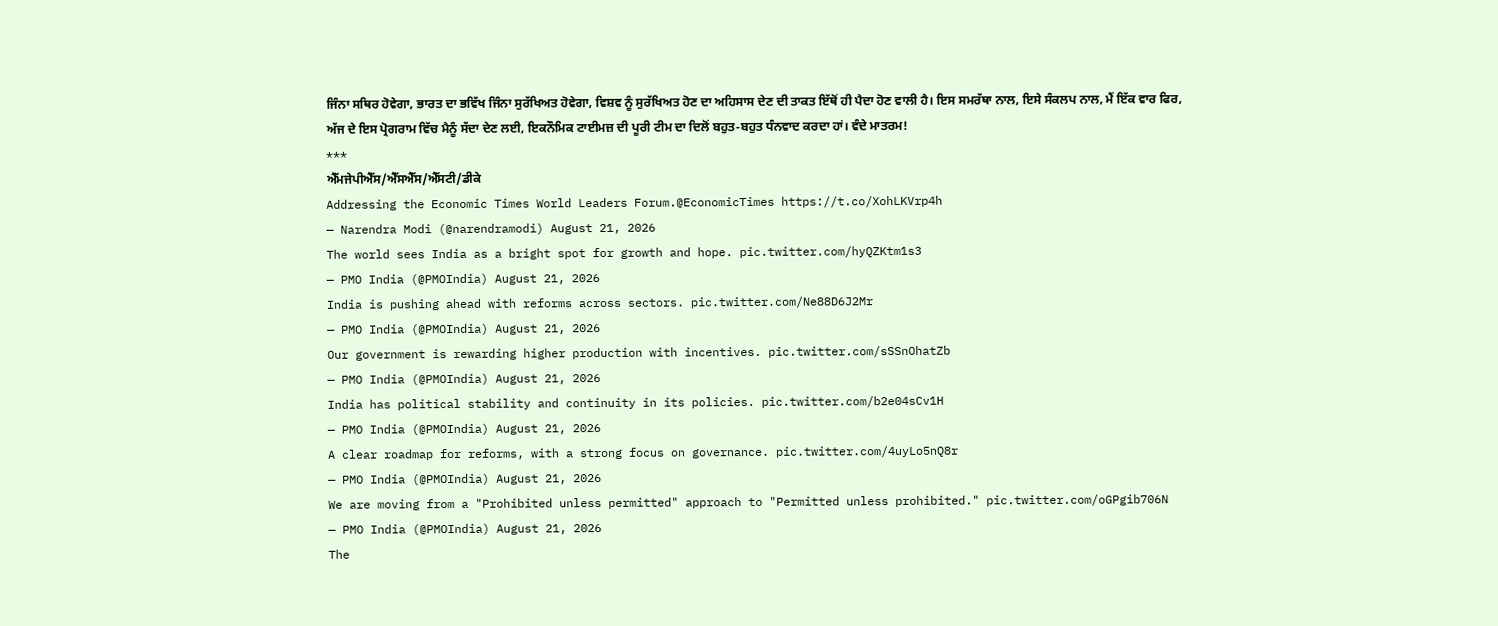ਜਿੰਨਾ ਸਥਿਰ ਹੋਵੇਗਾ, ਭਾਰਤ ਦਾ ਭਵਿੱਖ ਜਿੰਨਾ ਸੁਰੱਖਿਅਤ ਹੋਵੇਗਾ, ਵਿਸ਼ਵ ਨੂੰ ਸੁਰੱਖਿਅਤ ਹੋਣ ਦਾ ਅਹਿਸਾਸ ਦੇਣ ਦੀ ਤਾਕਤ ਇੱਥੋਂ ਹੀ ਪੈਦਾ ਹੋਣ ਵਾਲੀ ਹੈ। ਇਸ ਸਮਰੱਥਾ ਨਾਲ, ਇਸੇ ਸੰਕਲਪ ਨਾਲ, ਮੈਂ ਇੱਕ ਵਾਰ ਫਿਰ, ਅੱਜ ਦੇ ਇਸ ਪ੍ਰੋਗਰਾਮ ਵਿੱਚ ਮੈਨੂੰ ਸੱਦਾ ਦੇਣ ਲਈ, ਇਕਨੌਮਿਕ ਟਾਈਮਜ਼ ਦੀ ਪੂਰੀ ਟੀਮ ਦਾ ਦਿਲੋਂ ਬਹੁਤ-ਬਹੁਤ ਧੰਨਵਾਦ ਕਰਦਾ ਹਾਂ। ਵੰਦੇ ਮਾਤਰਮ!
***
ਐੱਮਜੇਪੀਐੱਸ/ਐੱਸਐੱਸ/ਐੱਸਟੀ/ਡੀਕੇ
Addressing the Economic Times World Leaders Forum.@EconomicTimes https://t.co/XohLKVrp4h
— Narendra Modi (@narendramodi) August 21, 2026
The world sees India as a bright spot for growth and hope. pic.twitter.com/hyQZKtm1s3
— PMO India (@PMOIndia) August 21, 2026
India is pushing ahead with reforms across sectors. pic.twitter.com/Ne88D6J2Mr
— PMO India (@PMOIndia) August 21, 2026
Our government is rewarding higher production with incentives. pic.twitter.com/sSSnOhatZb
— PMO India (@PMOIndia) August 21, 2026
India has political stability and continuity in its policies. pic.twitter.com/b2e04sCv1H
— PMO India (@PMOIndia) August 21, 2026
A clear roadmap for reforms, with a strong focus on governance. pic.twitter.com/4uyLo5nQ8r
— PMO India (@PMOIndia) August 21, 2026
We are moving from a "Prohibited unless permitted" approach to "Permitted unless prohibited." pic.twitter.com/oGPgib706N
— PMO India (@PMOIndia) August 21, 2026
The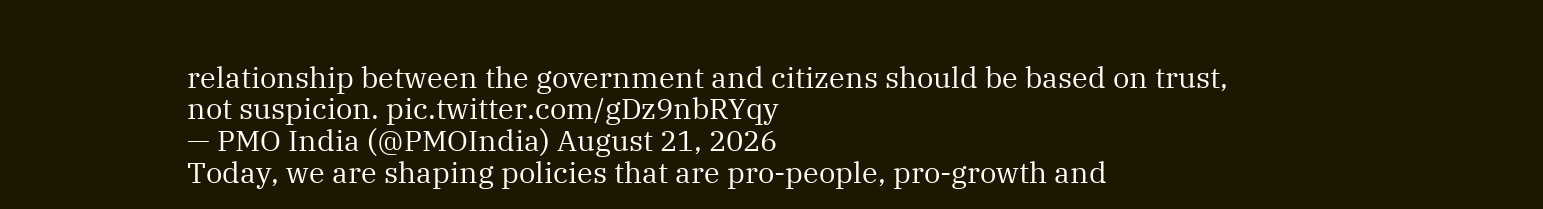relationship between the government and citizens should be based on trust, not suspicion. pic.twitter.com/gDz9nbRYqy
— PMO India (@PMOIndia) August 21, 2026
Today, we are shaping policies that are pro-people, pro-growth and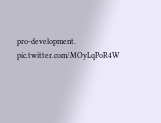pro-development. pic.twitter.com/MOyLqPoR4W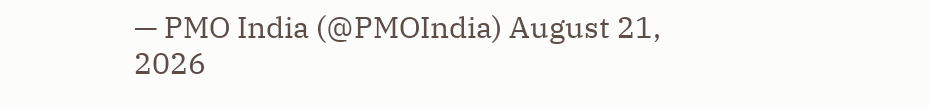— PMO India (@PMOIndia) August 21, 2026